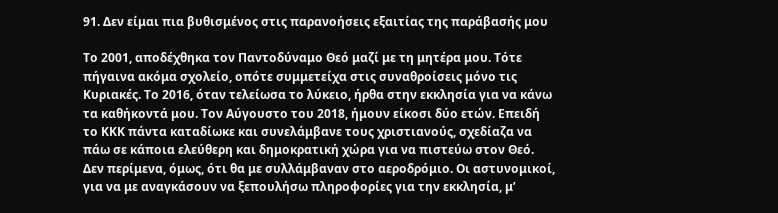91. Δεν είμαι πια βυθισμένος στις παρανοήσεις εξαιτίας της παράβασής μου

Το 2001, αποδέχθηκα τον Παντοδύναμο Θεό μαζί με τη μητέρα μου. Τότε πήγαινα ακόμα σχολείο, οπότε συμμετείχα στις συναθροίσεις μόνο τις Κυριακές. Το 2016, όταν τελείωσα το λύκειο, ήρθα στην εκκλησία για να κάνω τα καθήκοντά μου. Τον Αύγουστο του 2018, ήμουν είκοσι δύο ετών. Επειδή το ΚΚΚ πάντα καταδίωκε και συνελάμβανε τους χριστιανούς, σχεδίαζα να πάω σε κάποια ελεύθερη και δημοκρατική χώρα για να πιστεύω στον Θεό. Δεν περίμενα, όμως, ότι θα με συλλάμβαναν στο αεροδρόμιο. Οι αστυνομικοί, για να με αναγκάσουν να ξεπουλήσω πληροφορίες για την εκκλησία, μ’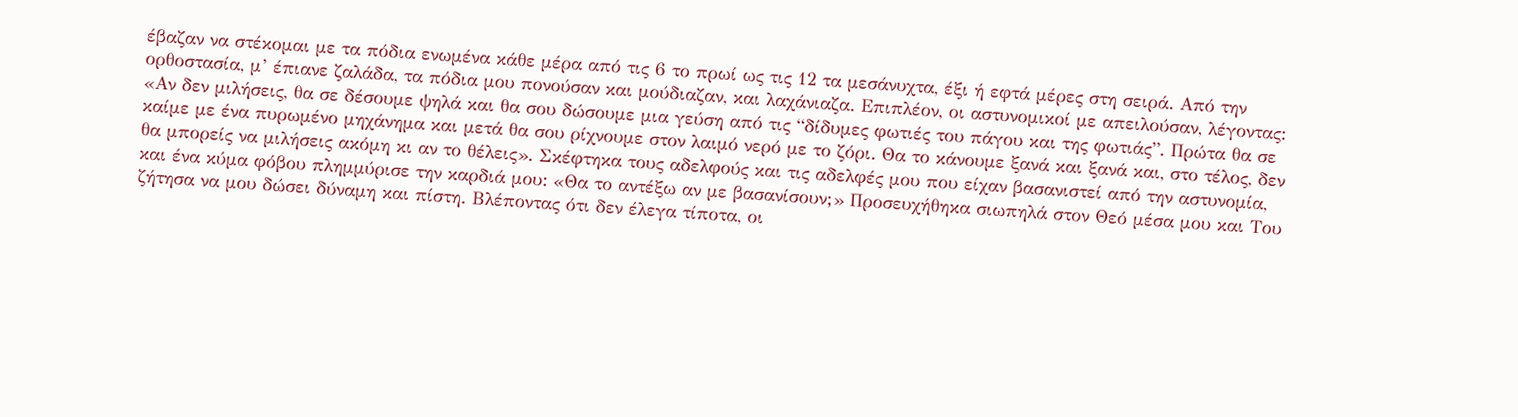έβαζαν να στέκομαι με τα πόδια ενωμένα κάθε μέρα από τις 6 το πρωί ως τις 12 τα μεσάνυχτα, έξι ή εφτά μέρες στη σειρά. Από την ορθοστασία, μ’ έπιανε ζαλάδα, τα πόδια μου πονούσαν και μούδιαζαν, και λαχάνιαζα. Επιπλέον, οι αστυνομικοί με απειλούσαν, λέγοντας: «Αν δεν μιλήσεις, θα σε δέσουμε ψηλά και θα σου δώσουμε μια γεύση από τις “δίδυμες φωτιές του πάγου και της φωτιάς”. Πρώτα θα σε καίμε με ένα πυρωμένο μηχάνημα και μετά θα σου ρίχνουμε στον λαιμό νερό με το ζόρι. Θα το κάνουμε ξανά και ξανά και, στο τέλος, δεν θα μπορείς να μιλήσεις ακόμη κι αν το θέλεις». Σκέφτηκα τους αδελφούς και τις αδελφές μου που είχαν βασανιστεί από την αστυνομία, και ένα κύμα φόβου πλημμύρισε την καρδιά μου: «Θα το αντέξω αν με βασανίσουν;» Προσευχήθηκα σιωπηλά στον Θεό μέσα μου και Του ζήτησα να μου δώσει δύναμη και πίστη. Βλέποντας ότι δεν έλεγα τίποτα, οι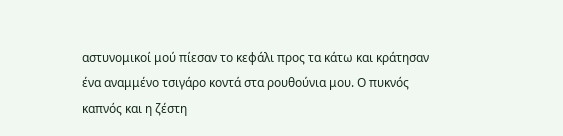αστυνομικοί μού πίεσαν το κεφάλι προς τα κάτω και κράτησαν ένα αναμμένο τσιγάρο κοντά στα ρουθούνια μου. Ο πυκνός καπνός και η ζέστη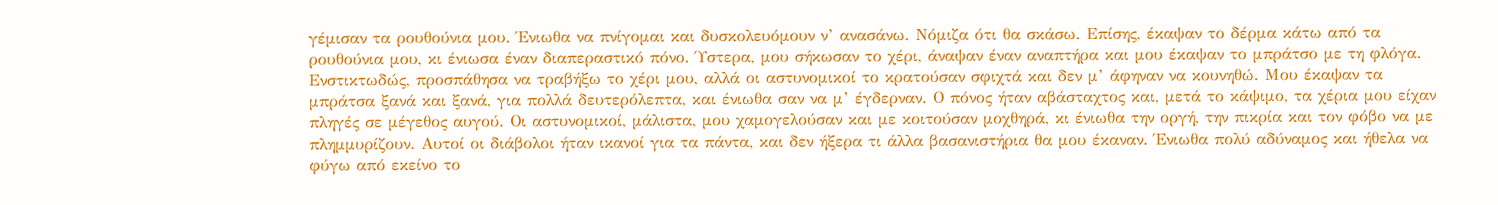γέμισαν τα ρουθούνια μου. Ένιωθα να πνίγομαι και δυσκολευόμουν ν’ ανασάνω. Νόμιζα ότι θα σκάσω. Επίσης, έκαψαν το δέρμα κάτω από τα ρουθούνια μου, κι ένιωσα έναν διαπεραστικό πόνο. Ύστερα, μου σήκωσαν το χέρι, άναψαν έναν αναπτήρα και μου έκαψαν το μπράτσο με τη φλόγα. Ενστικτωδώς, προσπάθησα να τραβήξω το χέρι μου, αλλά οι αστυνομικοί το κρατούσαν σφιχτά και δεν μ’ άφηναν να κουνηθώ. Μου έκαψαν τα μπράτσα ξανά και ξανά, για πολλά δευτερόλεπτα, και ένιωθα σαν να μ’ έγδερναν. Ο πόνος ήταν αβάσταχτος και, μετά το κάψιμο, τα χέρια μου είχαν πληγές σε μέγεθος αυγού. Οι αστυνομικοί, μάλιστα, μου χαμογελούσαν και με κοιτούσαν μοχθηρά, κι ένιωθα την οργή, την πικρία και τον φόβο να με πλημμυρίζουν. Αυτοί οι διάβολοι ήταν ικανοί για τα πάντα, και δεν ήξερα τι άλλα βασανιστήρια θα μου έκαναν. Ένιωθα πολύ αδύναμος και ήθελα να φύγω από εκείνο το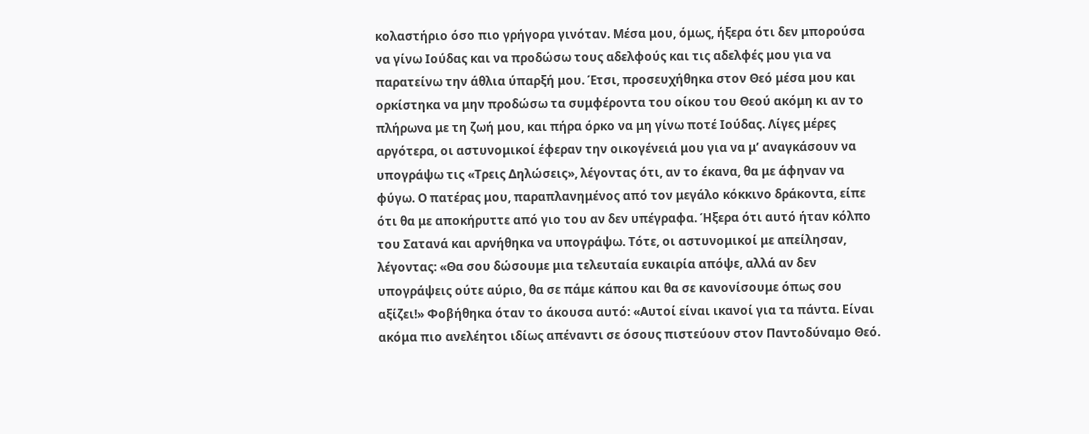κολαστήριο όσο πιο γρήγορα γινόταν. Μέσα μου, όμως, ήξερα ότι δεν μπορούσα να γίνω Ιούδας και να προδώσω τους αδελφούς και τις αδελφές μου για να παρατείνω την άθλια ύπαρξή μου. Έτσι, προσευχήθηκα στον Θεό μέσα μου και ορκίστηκα να μην προδώσω τα συμφέροντα του οίκου του Θεού ακόμη κι αν το πλήρωνα με τη ζωή μου, και πήρα όρκο να μη γίνω ποτέ Ιούδας. Λίγες μέρες αργότερα, οι αστυνομικοί έφεραν την οικογένειά μου για να μ’ αναγκάσουν να υπογράψω τις «Τρεις Δηλώσεις», λέγοντας ότι, αν το έκανα, θα με άφηναν να φύγω. Ο πατέρας μου, παραπλανημένος από τον μεγάλο κόκκινο δράκοντα, είπε ότι θα με αποκήρυττε από γιο του αν δεν υπέγραφα. Ήξερα ότι αυτό ήταν κόλπο του Σατανά και αρνήθηκα να υπογράψω. Τότε, οι αστυνομικοί με απείλησαν, λέγοντας: «Θα σου δώσουμε μια τελευταία ευκαιρία απόψε, αλλά αν δεν υπογράψεις ούτε αύριο, θα σε πάμε κάπου και θα σε κανονίσουμε όπως σου αξίζει!» Φοβήθηκα όταν το άκουσα αυτό: «Αυτοί είναι ικανοί για τα πάντα. Είναι ακόμα πιο ανελέητοι ιδίως απέναντι σε όσους πιστεύουν στον Παντοδύναμο Θεό.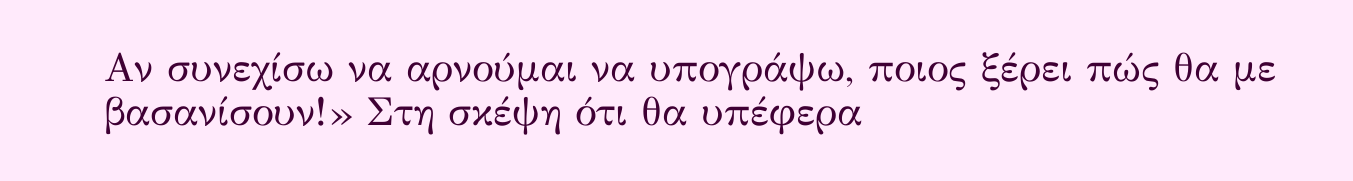Αν συνεχίσω να αρνούμαι να υπογράψω, ποιος ξέρει πώς θα με βασανίσουν!» Στη σκέψη ότι θα υπέφερα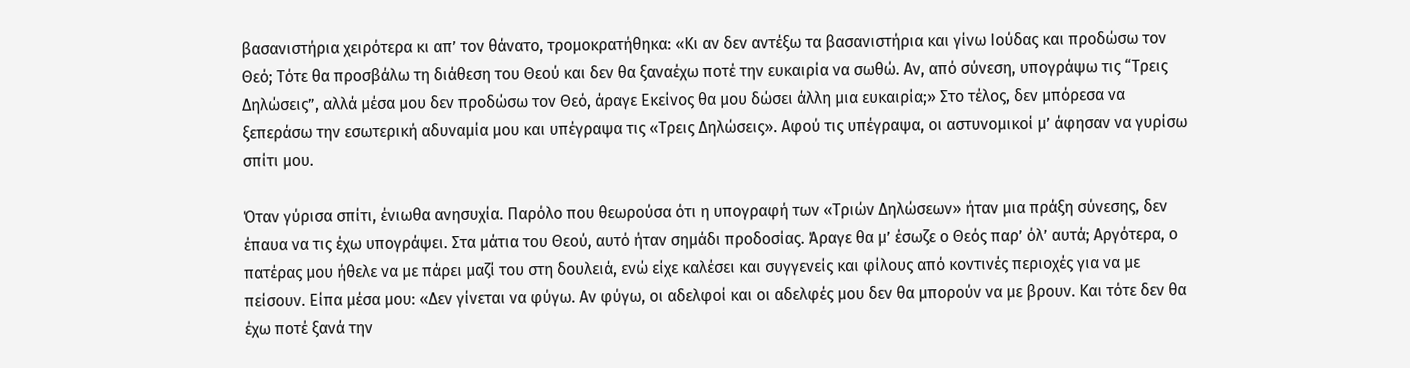βασανιστήρια χειρότερα κι απ’ τον θάνατο, τρομοκρατήθηκα: «Κι αν δεν αντέξω τα βασανιστήρια και γίνω Ιούδας και προδώσω τον Θεό; Τότε θα προσβάλω τη διάθεση του Θεού και δεν θα ξαναέχω ποτέ την ευκαιρία να σωθώ. Αν, από σύνεση, υπογράψω τις “Τρεις Δηλώσεις”, αλλά μέσα μου δεν προδώσω τον Θεό, άραγε Εκείνος θα μου δώσει άλλη μια ευκαιρία;» Στο τέλος, δεν μπόρεσα να ξεπεράσω την εσωτερική αδυναμία μου και υπέγραψα τις «Τρεις Δηλώσεις». Αφού τις υπέγραψα, οι αστυνομικοί μ’ άφησαν να γυρίσω σπίτι μου.

Όταν γύρισα σπίτι, ένιωθα ανησυχία. Παρόλο που θεωρούσα ότι η υπογραφή των «Τριών Δηλώσεων» ήταν μια πράξη σύνεσης, δεν έπαυα να τις έχω υπογράψει. Στα μάτια του Θεού, αυτό ήταν σημάδι προδοσίας. Άραγε θα μ’ έσωζε ο Θεός παρ’ όλ’ αυτά; Αργότερα, ο πατέρας μου ήθελε να με πάρει μαζί του στη δουλειά, ενώ είχε καλέσει και συγγενείς και φίλους από κοντινές περιοχές για να με πείσουν. Είπα μέσα μου: «Δεν γίνεται να φύγω. Αν φύγω, οι αδελφοί και οι αδελφές μου δεν θα μπορούν να με βρουν. Και τότε δεν θα έχω ποτέ ξανά την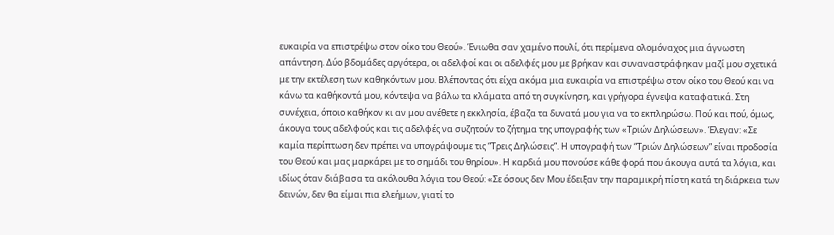ευκαιρία να επιστρέψω στον οίκο του Θεού». Ένιωθα σαν χαμένο πουλί, ότι περίμενα ολομόναχος μια άγνωστη απάντηση. Δύο βδομάδες αργότερα, οι αδελφοί και οι αδελφές μου με βρήκαν και συναναστράφηκαν μαζί μου σχετικά με την εκτέλεση των καθηκόντων μου. Βλέποντας ότι είχα ακόμα μια ευκαιρία να επιστρέψω στον οίκο του Θεού και να κάνω τα καθήκοντά μου, κόντεψα να βάλω τα κλάματα από τη συγκίνηση, και γρήγορα έγνεψα καταφατικά. Στη συνέχεια, όποιο καθήκον κι αν μου ανέθετε η εκκλησία, έβαζα τα δυνατά μου για να το εκπληρώσω. Πού και πού, όμως, άκουγα τους αδελφούς και τις αδελφές να συζητούν το ζήτημα της υπογραφής των «Τριών Δηλώσεων». Έλεγαν: «Σε καμία περίπτωση δεν πρέπει να υπογράψουμε τις “Τρεις Δηλώσεις”. Η υπογραφή των “Τριών Δηλώσεων” είναι προδοσία του Θεού και μας μαρκάρει με το σημάδι του θηρίου». Η καρδιά μου πονούσε κάθε φορά που άκουγα αυτά τα λόγια, και ιδίως όταν διάβασα τα ακόλουθα λόγια του Θεού: «Σε όσους δεν Μου έδειξαν την παραμικρή πίστη κατά τη διάρκεια των δεινών, δεν θα είμαι πια ελεήμων, γιατί το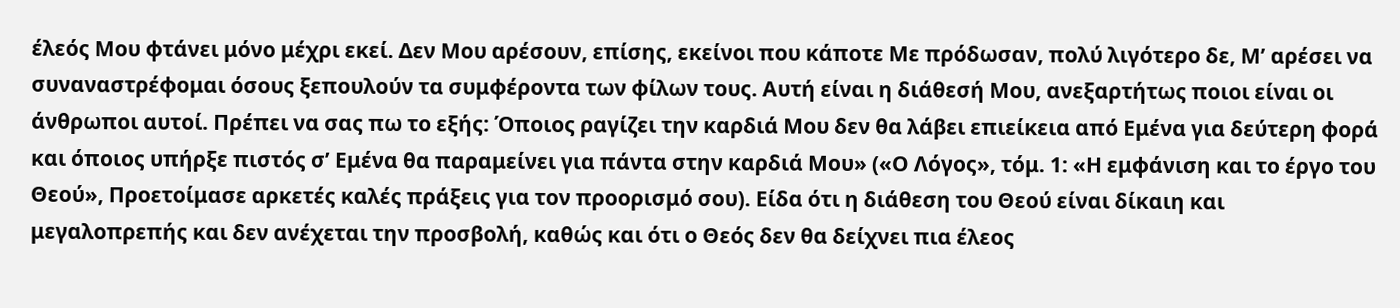έλεός Μου φτάνει μόνο μέχρι εκεί. Δεν Μου αρέσουν, επίσης, εκείνοι που κάποτε Με πρόδωσαν, πολύ λιγότερο δε, Μ’ αρέσει να συναναστρέφομαι όσους ξεπουλούν τα συμφέροντα των φίλων τους. Αυτή είναι η διάθεσή Μου, ανεξαρτήτως ποιοι είναι οι άνθρωποι αυτοί. Πρέπει να σας πω το εξής: Όποιος ραγίζει την καρδιά Μου δεν θα λάβει επιείκεια από Εμένα για δεύτερη φορά και όποιος υπήρξε πιστός σ’ Εμένα θα παραμείνει για πάντα στην καρδιά Μου» («Ο Λόγος», τόμ. 1: «Η εμφάνιση και το έργο του Θεού», Προετοίμασε αρκετές καλές πράξεις για τον προορισμό σου). Είδα ότι η διάθεση του Θεού είναι δίκαιη και μεγαλοπρεπής και δεν ανέχεται την προσβολή, καθώς και ότι ο Θεός δεν θα δείχνει πια έλεος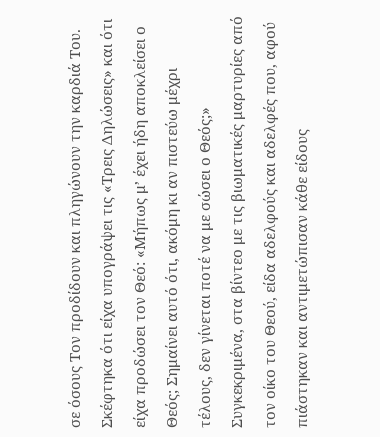σε όσους Τον προδίδουν και πληγώνουν την καρδιά Του. Σκέφτηκα ότι είχα υπογράψει τις «Τρεις Δηλώσεις» και ότι είχα προδώσει τον Θεό: «Μήπως μ’ έχει ήδη αποκλείσει ο Θεός; Σημαίνει αυτό ότι, ακόμη κι αν πιστεύω μέχρι τέλους, δεν γίνεται ποτέ να με σώσει ο Θεός;» Συγκεκριμένα, στα βίντεο με τις βιωματικές μαρτυρίες από τον οίκο του Θεού, είδα αδελφούς και αδελφές που, αφού πιάστηκαν και αντιμετώπισαν κάθε είδους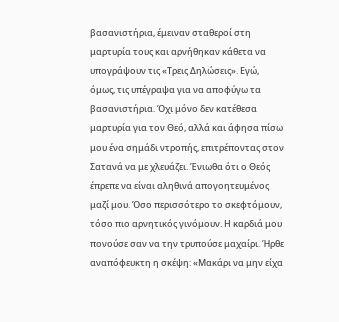βασανιστήρια, έμειναν σταθεροί στη μαρτυρία τους και αρνήθηκαν κάθετα να υπογράψουν τις «Τρεις Δηλώσεις». Εγώ, όμως, τις υπέγραψα για να αποφύγω τα βασανιστήρια. Όχι μόνο δεν κατέθεσα μαρτυρία για τον Θεό, αλλά και άφησα πίσω μου ένα σημάδι ντροπής, επιτρέποντας στον Σατανά να με χλευάζει. Ένιωθα ότι ο Θεός έπρεπε να είναι αληθινά απογοητευμένος μαζί μου. Όσο περισσότερο το σκεφτόμουν, τόσο πιο αρνητικός γινόμουν. Η καρδιά μου πονούσε σαν να την τρυπούσε μαχαίρι. Ήρθε αναπόφευκτη η σκέψη: «Μακάρι να μην είχα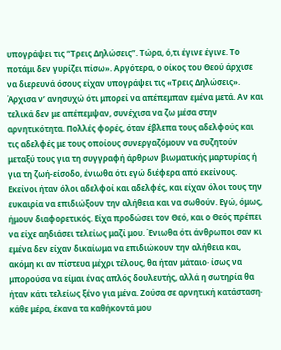υπογράψει τις “Τρεις Δηλώσεις”. Τώρα, ό,τι έγινε έγινε. Το ποτάμι δεν γυρίζει πίσω». Αργότερα, ο οίκος του Θεού άρχισε να διερευνά όσους είχαν υπογράψει τις «Τρεις Δηλώσεις». Άρχισα ν’ ανησυχώ ότι μπορεί να απέπεμπαν εμένα μετά. Αν και τελικά δεν με απέπεμψαν, συνέχισα να ζω μέσα στην αρνητικότητα. Πολλές φορές, όταν έβλεπα τους αδελφούς και τις αδελφές με τους οποίους συνεργαζόμουν να συζητούν μεταξύ τους για τη συγγραφή άρθρων βιωματικής μαρτυρίας ή για τη ζωή-είσοδο, ένιωθα ότι εγώ διέφερα από εκείνους. Εκείνοι ήταν όλοι αδελφοί και αδελφές, και είχαν όλοι τους την ευκαιρία να επιδιώξουν την αλήθεια και να σωθούν. Εγώ, όμως, ήμουν διαφορετικός. Είχα προδώσει τον Θεό, και ο Θεός πρέπει να είχε αηδιάσει τελείως μαζί μου. Ένιωθα ότι άνθρωποι σαν κι εμένα δεν είχαν δικαίωμα να επιδιώκουν την αλήθεια και, ακόμη κι αν πίστευα μέχρι τέλους, θα ήταν μάταιο· ίσως να μπορούσα να είμαι ένας απλός δουλευτής, αλλά η σωτηρία θα ήταν κάτι τελείως ξένο για μένα. Ζούσα σε αρνητική κατάσταση· κάθε μέρα, έκανα τα καθήκοντά μου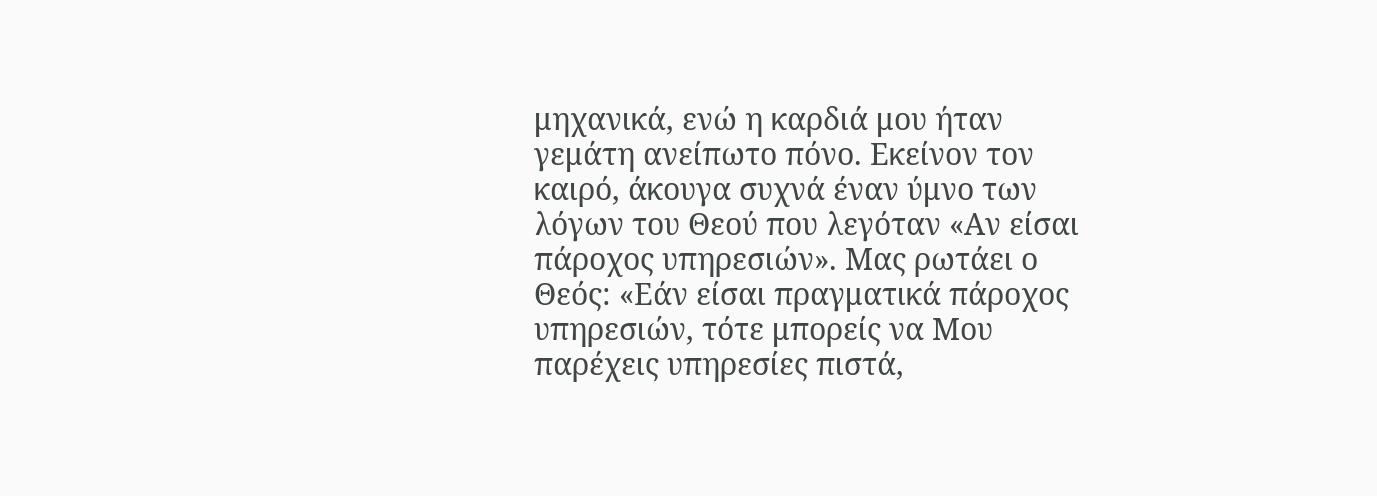μηχανικά, ενώ η καρδιά μου ήταν γεμάτη ανείπωτο πόνο. Εκείνον τον καιρό, άκουγα συχνά έναν ύμνο των λόγων του Θεού που λεγόταν «Αν είσαι πάροχος υπηρεσιών». Μας ρωτάει ο Θεός: «Εάν είσαι πραγματικά πάροχος υπηρεσιών, τότε μπορείς να Μου παρέχεις υπηρεσίες πιστά,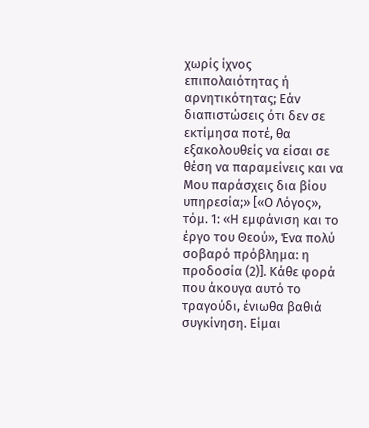χωρίς ίχνος επιπολαιότητας ή αρνητικότητας; Εάν διαπιστώσεις ότι δεν σε εκτίμησα ποτέ, θα εξακολουθείς να είσαι σε θέση να παραμείνεις και να Μου παράσχεις δια βίου υπηρεσία;» [«Ο Λόγος», τόμ. 1: «Η εμφάνιση και το έργο του Θεού», Ένα πολύ σοβαρό πρόβλημα: η προδοσία (2)]. Κάθε φορά που άκουγα αυτό το τραγούδι, ένιωθα βαθιά συγκίνηση. Είμαι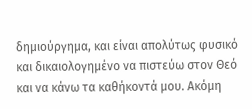δημιούργημα, και είναι απολύτως φυσικό και δικαιολογημένο να πιστεύω στον Θεό και να κάνω τα καθήκοντά μου. Ακόμη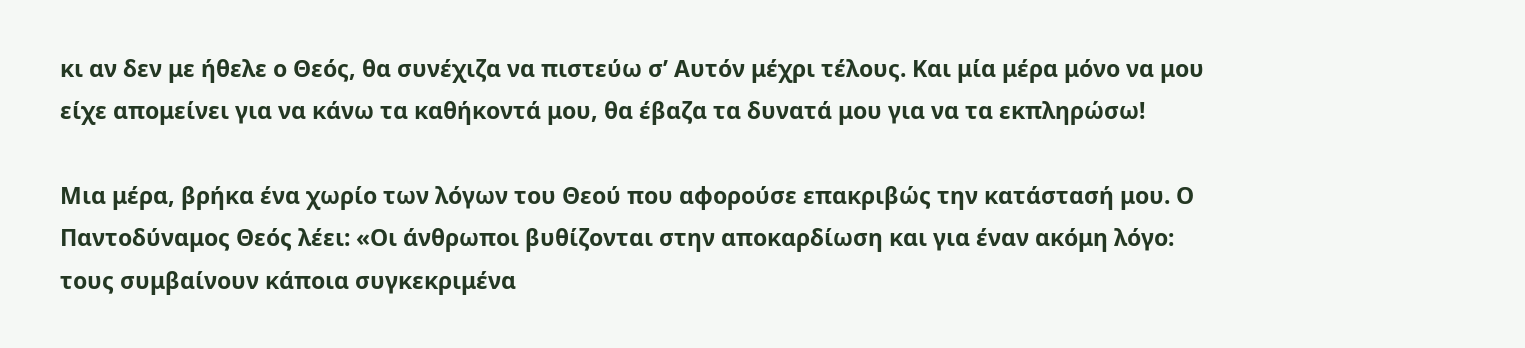κι αν δεν με ήθελε ο Θεός, θα συνέχιζα να πιστεύω σ’ Αυτόν μέχρι τέλους. Και μία μέρα μόνο να μου είχε απομείνει για να κάνω τα καθήκοντά μου, θα έβαζα τα δυνατά μου για να τα εκπληρώσω!

Μια μέρα, βρήκα ένα χωρίο των λόγων του Θεού που αφορούσε επακριβώς την κατάστασή μου. Ο Παντοδύναμος Θεός λέει: «Οι άνθρωποι βυθίζονται στην αποκαρδίωση και για έναν ακόμη λόγο: τους συμβαίνουν κάποια συγκεκριμένα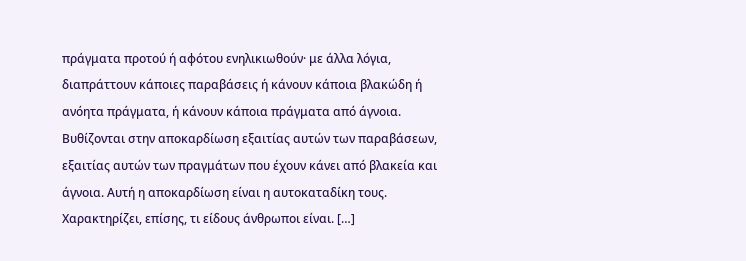πράγματα προτού ή αφότου ενηλικιωθούν· με άλλα λόγια, διαπράττουν κάποιες παραβάσεις ή κάνουν κάποια βλακώδη ή ανόητα πράγματα, ή κάνουν κάποια πράγματα από άγνοια. Βυθίζονται στην αποκαρδίωση εξαιτίας αυτών των παραβάσεων, εξαιτίας αυτών των πραγμάτων που έχουν κάνει από βλακεία και άγνοια. Αυτή η αποκαρδίωση είναι η αυτοκαταδίκη τους. Χαρακτηρίζει, επίσης, τι είδους άνθρωποι είναι. […]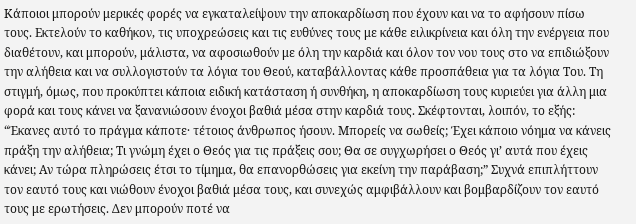Κάποιοι μπορούν μερικές φορές να εγκαταλείψουν την αποκαρδίωση που έχουν και να το αφήσουν πίσω τους. Εκτελούν το καθήκον, τις υποχρεώσεις και τις ευθύνες τους με κάθε ειλικρίνεια και όλη την ενέργεια που διαθέτουν, και μπορούν, μάλιστα, να αφοσιωθούν με όλη την καρδιά και όλον τον νου τους στο να επιδιώξουν την αλήθεια και να συλλογιστούν τα λόγια του Θεού, καταβάλλοντας κάθε προσπάθεια για τα λόγια Του. Τη στιγμή, όμως, που προκύπτει κάποια ειδική κατάσταση ή συνθήκη, η αποκαρδίωση τους κυριεύει για άλλη μια φορά και τους κάνει να ξανανιώσουν ένοχοι βαθιά μέσα στην καρδιά τους. Σκέφτονται, λοιπόν, το εξής: “Έκανες αυτό το πράγμα κάποτε· τέτοιος άνθρωπος ήσουν. Μπορείς να σωθείς; Έχει κάποιο νόημα να κάνεις πράξη την αλήθεια; Τι γνώμη έχει ο Θεός για τις πράξεις σου; Θα σε συγχωρήσει ο Θεός γι’ αυτά που έχεις κάνει; Αν τώρα πληρώσεις έτσι το τίμημα, θα επανορθώσεις για εκείνη την παράβαση;” Συχνά επιπλήττουν τον εαυτό τους και νιώθουν ένοχοι βαθιά μέσα τους, και συνεχώς αμφιβάλλουν και βομβαρδίζουν τον εαυτό τους με ερωτήσεις. Δεν μπορούν ποτέ να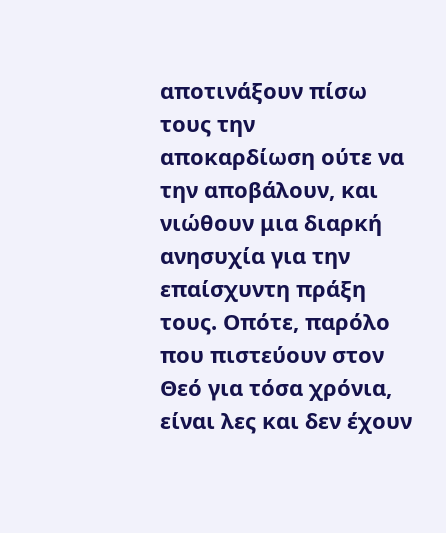αποτινάξουν πίσω τους την αποκαρδίωση ούτε να την αποβάλουν, και νιώθουν μια διαρκή ανησυχία για την επαίσχυντη πράξη τους. Οπότε, παρόλο που πιστεύουν στον Θεό για τόσα χρόνια, είναι λες και δεν έχουν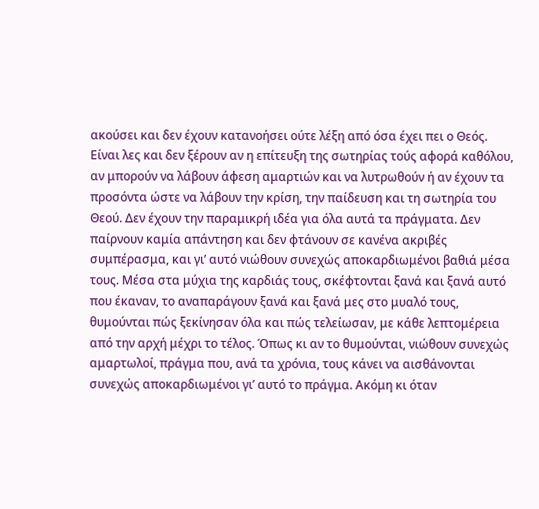ακούσει και δεν έχουν κατανοήσει ούτε λέξη από όσα έχει πει ο Θεός. Είναι λες και δεν ξέρουν αν η επίτευξη της σωτηρίας τούς αφορά καθόλου, αν μπορούν να λάβουν άφεση αμαρτιών και να λυτρωθούν ή αν έχουν τα προσόντα ώστε να λάβουν την κρίση, την παίδευση και τη σωτηρία του Θεού. Δεν έχουν την παραμικρή ιδέα για όλα αυτά τα πράγματα. Δεν παίρνουν καμία απάντηση και δεν φτάνουν σε κανένα ακριβές συμπέρασμα, και γι’ αυτό νιώθουν συνεχώς αποκαρδιωμένοι βαθιά μέσα τους. Μέσα στα μύχια της καρδιάς τους, σκέφτονται ξανά και ξανά αυτό που έκαναν, το αναπαράγουν ξανά και ξανά μες στο μυαλό τους, θυμούνται πώς ξεκίνησαν όλα και πώς τελείωσαν, με κάθε λεπτομέρεια από την αρχή μέχρι το τέλος. Όπως κι αν το θυμούνται, νιώθουν συνεχώς αμαρτωλοί, πράγμα που, ανά τα χρόνια, τους κάνει να αισθάνονται συνεχώς αποκαρδιωμένοι γι’ αυτό το πράγμα. Ακόμη κι όταν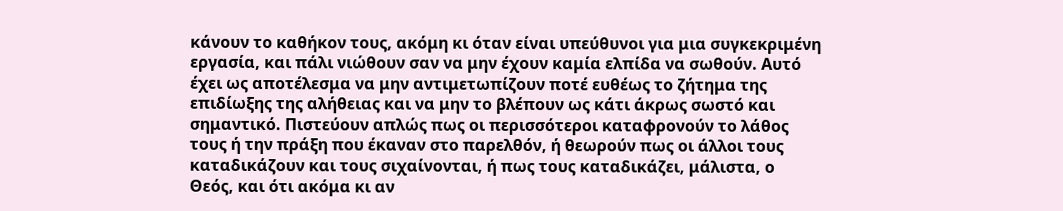κάνουν το καθήκον τους, ακόμη κι όταν είναι υπεύθυνοι για μια συγκεκριμένη εργασία, και πάλι νιώθουν σαν να μην έχουν καμία ελπίδα να σωθούν. Αυτό έχει ως αποτέλεσμα να μην αντιμετωπίζουν ποτέ ευθέως το ζήτημα της επιδίωξης της αλήθειας και να μην το βλέπουν ως κάτι άκρως σωστό και σημαντικό. Πιστεύουν απλώς πως οι περισσότεροι καταφρονούν το λάθος τους ή την πράξη που έκαναν στο παρελθόν, ή θεωρούν πως οι άλλοι τους καταδικάζουν και τους σιχαίνονται, ή πως τους καταδικάζει, μάλιστα, ο Θεός, και ότι ακόμα κι αν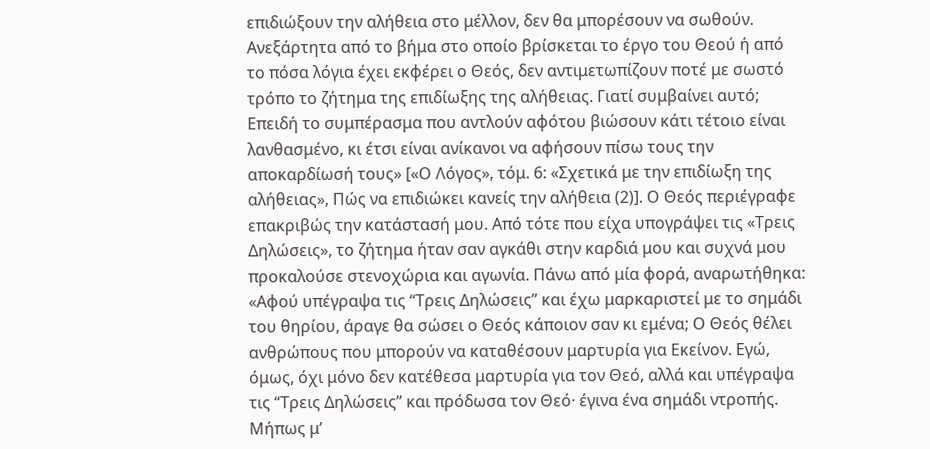επιδιώξουν την αλήθεια στο μέλλον, δεν θα μπορέσουν να σωθούν. Ανεξάρτητα από το βήμα στο οποίο βρίσκεται το έργο του Θεού ή από το πόσα λόγια έχει εκφέρει ο Θεός, δεν αντιμετωπίζουν ποτέ με σωστό τρόπο το ζήτημα της επιδίωξης της αλήθειας. Γιατί συμβαίνει αυτό; Επειδή το συμπέρασμα που αντλούν αφότου βιώσουν κάτι τέτοιο είναι λανθασμένο, κι έτσι είναι ανίκανοι να αφήσουν πίσω τους την αποκαρδίωσή τους» [«Ο Λόγος», τόμ. 6: «Σχετικά με την επιδίωξη της αλήθειας», Πώς να επιδιώκει κανείς την αλήθεια (2)]. Ο Θεός περιέγραφε επακριβώς την κατάστασή μου. Από τότε που είχα υπογράψει τις «Τρεις Δηλώσεις», το ζήτημα ήταν σαν αγκάθι στην καρδιά μου και συχνά μου προκαλούσε στενοχώρια και αγωνία. Πάνω από μία φορά, αναρωτήθηκα: «Αφού υπέγραψα τις “Τρεις Δηλώσεις” και έχω μαρκαριστεί με το σημάδι του θηρίου, άραγε θα σώσει ο Θεός κάποιον σαν κι εμένα; Ο Θεός θέλει ανθρώπους που μπορούν να καταθέσουν μαρτυρία για Εκείνον. Εγώ, όμως, όχι μόνο δεν κατέθεσα μαρτυρία για τον Θεό, αλλά και υπέγραψα τις “Τρεις Δηλώσεις” και πρόδωσα τον Θεό· έγινα ένα σημάδι ντροπής. Μήπως μ’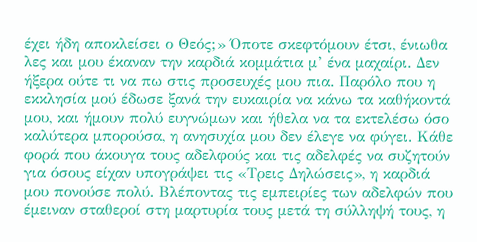έχει ήδη αποκλείσει ο Θεός;» Όποτε σκεφτόμουν έτσι, ένιωθα λες και μου έκαναν την καρδιά κομμάτια μ’ ένα μαχαίρι. Δεν ήξερα ούτε τι να πω στις προσευχές μου πια. Παρόλο που η εκκλησία μού έδωσε ξανά την ευκαιρία να κάνω τα καθήκοντά μου, και ήμουν πολύ ευγνώμων και ήθελα να τα εκτελέσω όσο καλύτερα μπορούσα, η ανησυχία μου δεν έλεγε να φύγει. Κάθε φορά που άκουγα τους αδελφούς και τις αδελφές να συζητούν για όσους είχαν υπογράψει τις «Τρεις Δηλώσεις», η καρδιά μου πονούσε πολύ. Βλέποντας τις εμπειρίες των αδελφών που έμειναν σταθεροί στη μαρτυρία τους μετά τη σύλληψή τους, η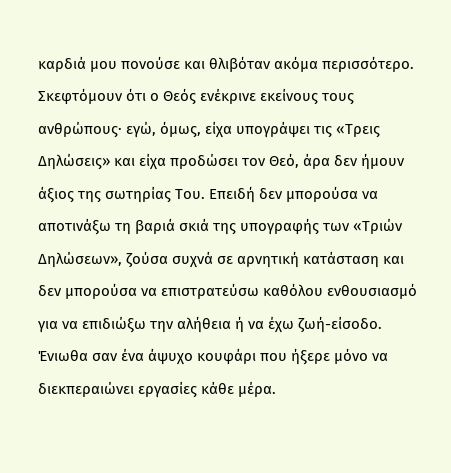καρδιά μου πονούσε και θλιβόταν ακόμα περισσότερο. Σκεφτόμουν ότι ο Θεός ενέκρινε εκείνους τους ανθρώπους· εγώ, όμως, είχα υπογράψει τις «Τρεις Δηλώσεις» και είχα προδώσει τον Θεό, άρα δεν ήμουν άξιος της σωτηρίας Του. Επειδή δεν μπορούσα να αποτινάξω τη βαριά σκιά της υπογραφής των «Τριών Δηλώσεων», ζούσα συχνά σε αρνητική κατάσταση και δεν μπορούσα να επιστρατεύσω καθόλου ενθουσιασμό για να επιδιώξω την αλήθεια ή να έχω ζωή-είσοδο. Ένιωθα σαν ένα άψυχο κουφάρι που ήξερε μόνο να διεκπεραιώνει εργασίες κάθε μέρα.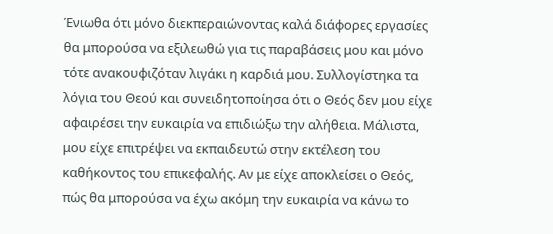Ένιωθα ότι μόνο διεκπεραιώνοντας καλά διάφορες εργασίες θα μπορούσα να εξιλεωθώ για τις παραβάσεις μου και μόνο τότε ανακουφιζόταν λιγάκι η καρδιά μου. Συλλογίστηκα τα λόγια του Θεού και συνειδητοποίησα ότι ο Θεός δεν μου είχε αφαιρέσει την ευκαιρία να επιδιώξω την αλήθεια. Μάλιστα, μου είχε επιτρέψει να εκπαιδευτώ στην εκτέλεση του καθήκοντος του επικεφαλής. Αν με είχε αποκλείσει ο Θεός, πώς θα μπορούσα να έχω ακόμη την ευκαιρία να κάνω το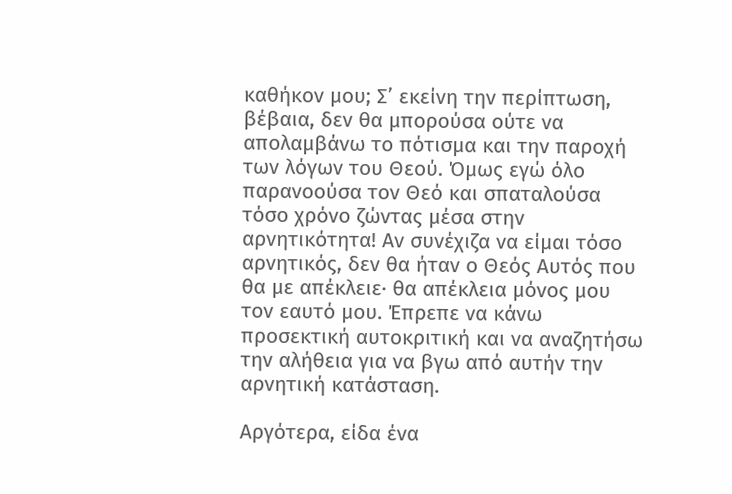καθήκον μου; Σ’ εκείνη την περίπτωση, βέβαια, δεν θα μπορούσα ούτε να απολαμβάνω το πότισμα και την παροχή των λόγων του Θεού. Όμως εγώ όλο παρανοούσα τον Θεό και σπαταλούσα τόσο χρόνο ζώντας μέσα στην αρνητικότητα! Αν συνέχιζα να είμαι τόσο αρνητικός, δεν θα ήταν ο Θεός Αυτός που θα με απέκλειε· θα απέκλεια μόνος μου τον εαυτό μου. Έπρεπε να κάνω προσεκτική αυτοκριτική και να αναζητήσω την αλήθεια για να βγω από αυτήν την αρνητική κατάσταση.

Αργότερα, είδα ένα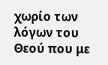χωρίο των λόγων του Θεού που με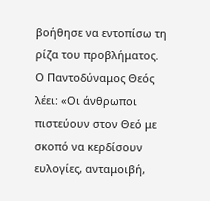βοήθησε να εντοπίσω τη ρίζα του προβλήματος. Ο Παντοδύναμος Θεός λέει: «Οι άνθρωποι πιστεύουν στον Θεό με σκοπό να κερδίσουν ευλογίες, ανταμοιβή,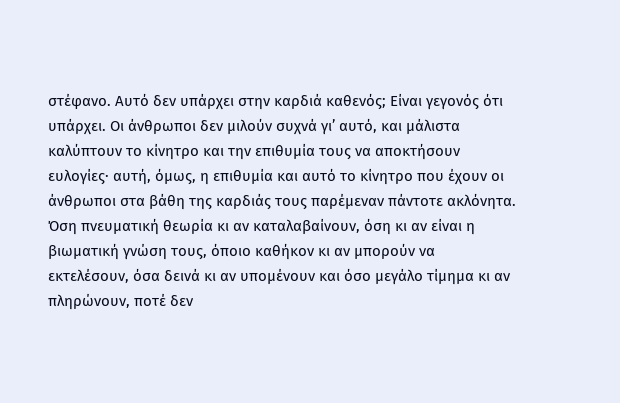στέφανο. Αυτό δεν υπάρχει στην καρδιά καθενός; Είναι γεγονός ότι υπάρχει. Οι άνθρωποι δεν μιλούν συχνά γι’ αυτό, και μάλιστα καλύπτουν το κίνητρο και την επιθυμία τους να αποκτήσουν ευλογίες· αυτή, όμως, η επιθυμία και αυτό το κίνητρο που έχουν οι άνθρωποι στα βάθη της καρδιάς τους παρέμεναν πάντοτε ακλόνητα. Όση πνευματική θεωρία κι αν καταλαβαίνουν, όση κι αν είναι η βιωματική γνώση τους, όποιο καθήκον κι αν μπορούν να εκτελέσουν, όσα δεινά κι αν υπομένουν και όσο μεγάλο τίμημα κι αν πληρώνουν, ποτέ δεν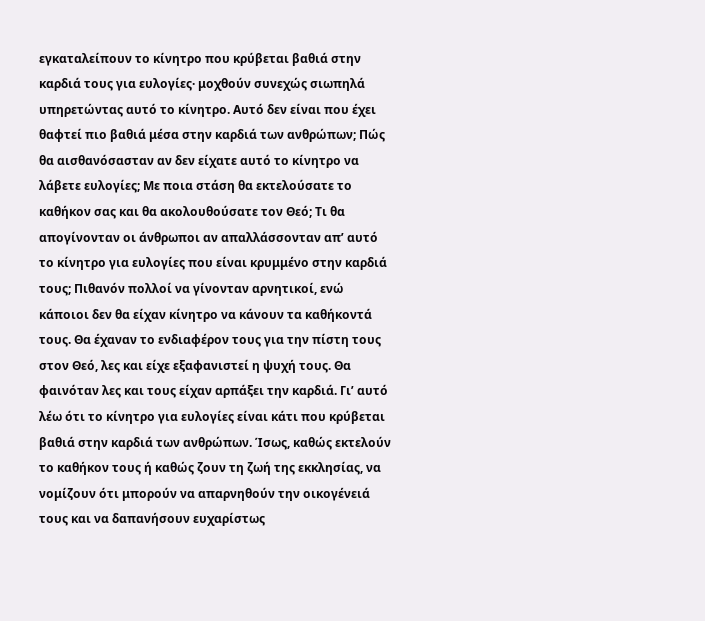εγκαταλείπουν το κίνητρο που κρύβεται βαθιά στην καρδιά τους για ευλογίες· μοχθούν συνεχώς σιωπηλά υπηρετώντας αυτό το κίνητρο. Αυτό δεν είναι που έχει θαφτεί πιο βαθιά μέσα στην καρδιά των ανθρώπων; Πώς θα αισθανόσασταν αν δεν είχατε αυτό το κίνητρο να λάβετε ευλογίες; Με ποια στάση θα εκτελούσατε το καθήκον σας και θα ακολουθούσατε τον Θεό; Τι θα απογίνονταν οι άνθρωποι αν απαλλάσσονταν απ’ αυτό το κίνητρο για ευλογίες που είναι κρυμμένο στην καρδιά τους; Πιθανόν πολλοί να γίνονταν αρνητικοί, ενώ κάποιοι δεν θα είχαν κίνητρο να κάνουν τα καθήκοντά τους. Θα έχαναν το ενδιαφέρον τους για την πίστη τους στον Θεό, λες και είχε εξαφανιστεί η ψυχή τους. Θα φαινόταν λες και τους είχαν αρπάξει την καρδιά. Γι’ αυτό λέω ότι το κίνητρο για ευλογίες είναι κάτι που κρύβεται βαθιά στην καρδιά των ανθρώπων. Ίσως, καθώς εκτελούν το καθήκον τους ή καθώς ζουν τη ζωή της εκκλησίας, να νομίζουν ότι μπορούν να απαρνηθούν την οικογένειά τους και να δαπανήσουν ευχαρίστως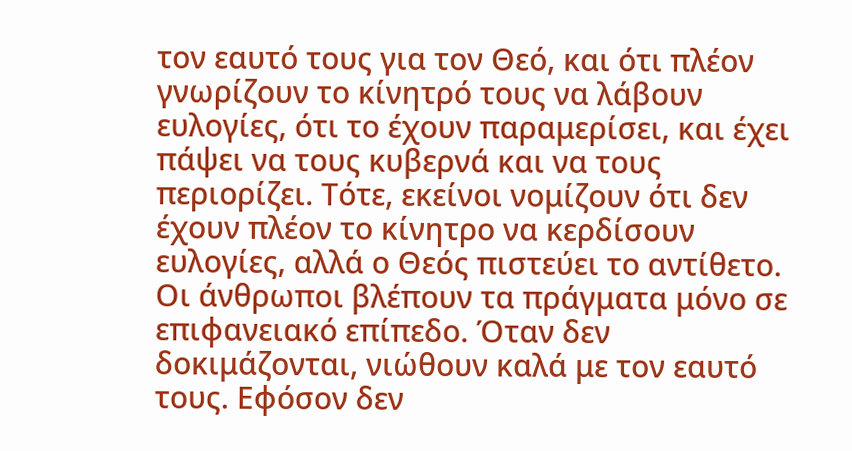τον εαυτό τους για τον Θεό, και ότι πλέον γνωρίζουν το κίνητρό τους να λάβουν ευλογίες, ότι το έχουν παραμερίσει, και έχει πάψει να τους κυβερνά και να τους περιορίζει. Τότε, εκείνοι νομίζουν ότι δεν έχουν πλέον το κίνητρο να κερδίσουν ευλογίες, αλλά ο Θεός πιστεύει το αντίθετο. Οι άνθρωποι βλέπουν τα πράγματα μόνο σε επιφανειακό επίπεδο. Όταν δεν δοκιμάζονται, νιώθουν καλά με τον εαυτό τους. Εφόσον δεν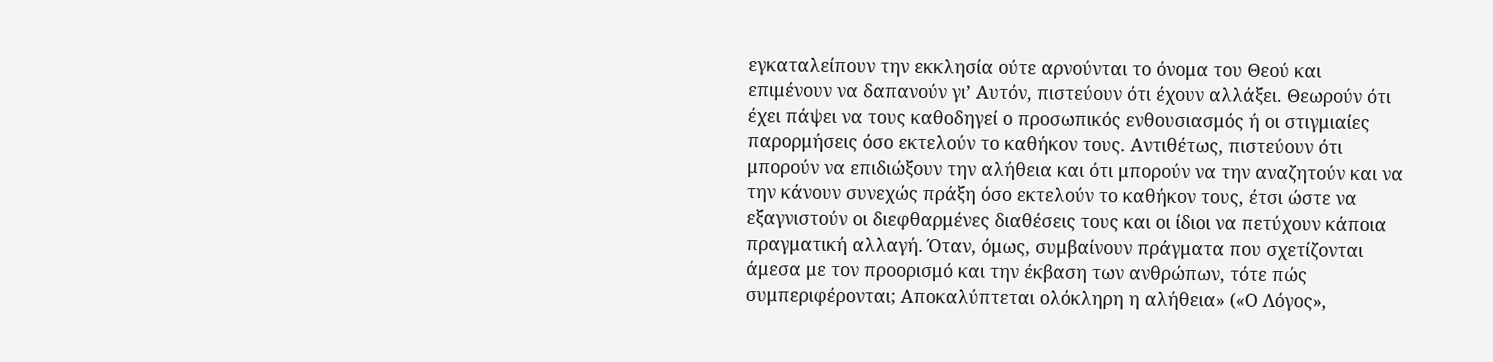εγκαταλείπουν την εκκλησία ούτε αρνούνται το όνομα του Θεού και επιμένουν να δαπανούν γι’ Αυτόν, πιστεύουν ότι έχουν αλλάξει. Θεωρούν ότι έχει πάψει να τους καθοδηγεί ο προσωπικός ενθουσιασμός ή οι στιγμιαίες παρορμήσεις όσο εκτελούν το καθήκον τους. Αντιθέτως, πιστεύουν ότι μπορούν να επιδιώξουν την αλήθεια και ότι μπορούν να την αναζητούν και να την κάνουν συνεχώς πράξη όσο εκτελούν το καθήκον τους, έτσι ώστε να εξαγνιστούν οι διεφθαρμένες διαθέσεις τους και οι ίδιοι να πετύχουν κάποια πραγματική αλλαγή. Όταν, όμως, συμβαίνουν πράγματα που σχετίζονται άμεσα με τον προορισμό και την έκβαση των ανθρώπων, τότε πώς συμπεριφέρονται; Αποκαλύπτεται ολόκληρη η αλήθεια» («Ο Λόγος»,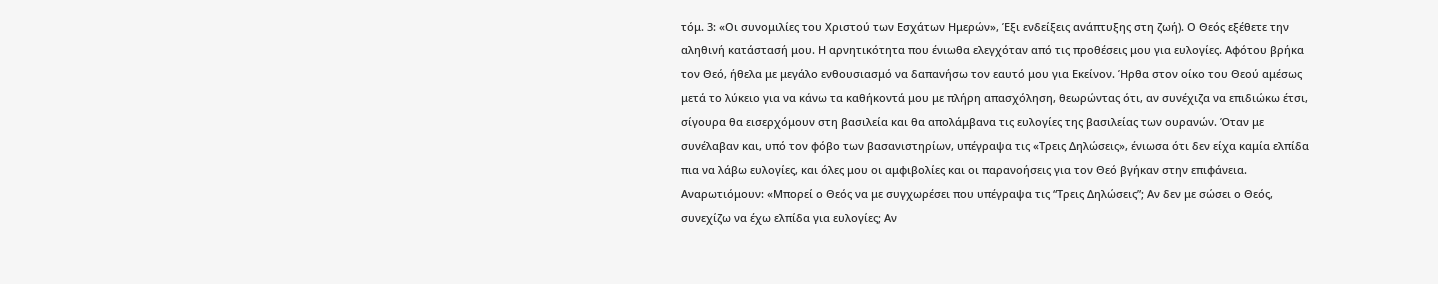τόμ. 3: «Οι συνομιλίες του Χριστού των Εσχάτων Ημερών», Έξι ενδείξεις ανάπτυξης στη ζωή). Ο Θεός εξέθετε την αληθινή κατάστασή μου. Η αρνητικότητα που ένιωθα ελεγχόταν από τις προθέσεις μου για ευλογίες. Αφότου βρήκα τον Θεό, ήθελα με μεγάλο ενθουσιασμό να δαπανήσω τον εαυτό μου για Εκείνον. Ήρθα στον οίκο του Θεού αμέσως μετά το λύκειο για να κάνω τα καθήκοντά μου με πλήρη απασχόληση, θεωρώντας ότι, αν συνέχιζα να επιδιώκω έτσι, σίγουρα θα εισερχόμουν στη βασιλεία και θα απολάμβανα τις ευλογίες της βασιλείας των ουρανών. Όταν με συνέλαβαν και, υπό τον φόβο των βασανιστηρίων, υπέγραψα τις «Τρεις Δηλώσεις», ένιωσα ότι δεν είχα καμία ελπίδα πια να λάβω ευλογίες, και όλες μου οι αμφιβολίες και οι παρανοήσεις για τον Θεό βγήκαν στην επιφάνεια. Αναρωτιόμουν: «Μπορεί ο Θεός να με συγχωρέσει που υπέγραψα τις “Τρεις Δηλώσεις”; Αν δεν με σώσει ο Θεός, συνεχίζω να έχω ελπίδα για ευλογίες; Αν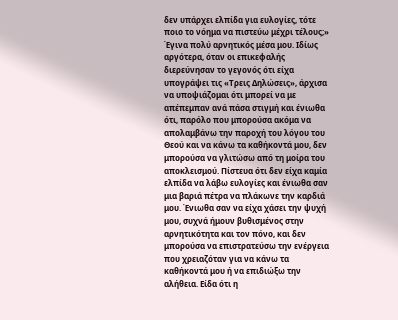δεν υπάρχει ελπίδα για ευλογίες, τότε ποιο το νόημα να πιστεύω μέχρι τέλους;» Έγινα πολύ αρνητικός μέσα μου. Ιδίως αργότερα, όταν οι επικεφαλής διερεύνησαν το γεγονός ότι είχα υπογράψει τις «Τρεις Δηλώσεις», άρχισα να υποψιάζομαι ότι μπορεί να με απέπεμπαν ανά πάσα στιγμή και ένιωθα ότι, παρόλο που μπορούσα ακόμα να απολαμβάνω την παροχή του λόγου του Θεού και να κάνω τα καθήκοντά μου, δεν μπορούσα να γλιτώσω από τη μοίρα του αποκλεισμού. Πίστευα ότι δεν είχα καμία ελπίδα να λάβω ευλογίες και ένιωθα σαν μια βαριά πέτρα να πλάκωνε την καρδιά μου. Ένιωθα σαν να είχα χάσει την ψυχή μου, συχνά ήμουν βυθισμένος στην αρνητικότητα και τον πόνο, και δεν μπορούσα να επιστρατεύσω την ενέργεια που χρειαζόταν για να κάνω τα καθήκοντά μου ή να επιδιώξω την αλήθεια. Είδα ότι η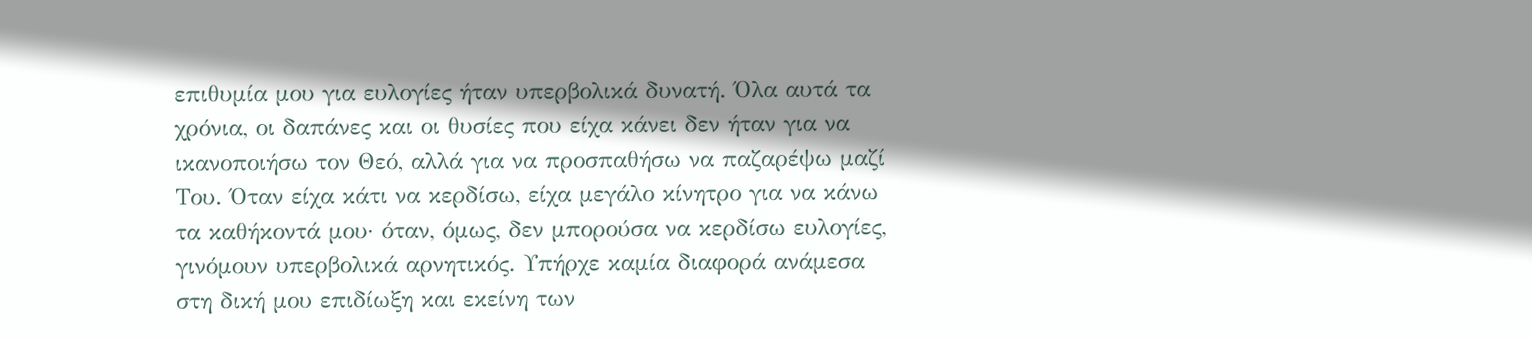επιθυμία μου για ευλογίες ήταν υπερβολικά δυνατή. Όλα αυτά τα χρόνια, οι δαπάνες και οι θυσίες που είχα κάνει δεν ήταν για να ικανοποιήσω τον Θεό, αλλά για να προσπαθήσω να παζαρέψω μαζί Του. Όταν είχα κάτι να κερδίσω, είχα μεγάλο κίνητρο για να κάνω τα καθήκοντά μου· όταν, όμως, δεν μπορούσα να κερδίσω ευλογίες, γινόμουν υπερβολικά αρνητικός. Υπήρχε καμία διαφορά ανάμεσα στη δική μου επιδίωξη και εκείνη των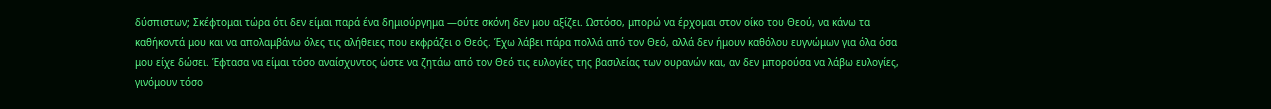δύσπιστων; Σκέφτομαι τώρα ότι δεν είμαι παρά ένα δημιούργημα —ούτε σκόνη δεν μου αξίζει. Ωστόσο, μπορώ να έρχομαι στον οίκο του Θεού, να κάνω τα καθήκοντά μου και να απολαμβάνω όλες τις αλήθειες που εκφράζει ο Θεός. Έχω λάβει πάρα πολλά από τον Θεό, αλλά δεν ήμουν καθόλου ευγνώμων για όλα όσα μου είχε δώσει. Έφτασα να είμαι τόσο αναίσχυντος ώστε να ζητάω από τον Θεό τις ευλογίες της βασιλείας των ουρανών και, αν δεν μπορούσα να λάβω ευλογίες, γινόμουν τόσο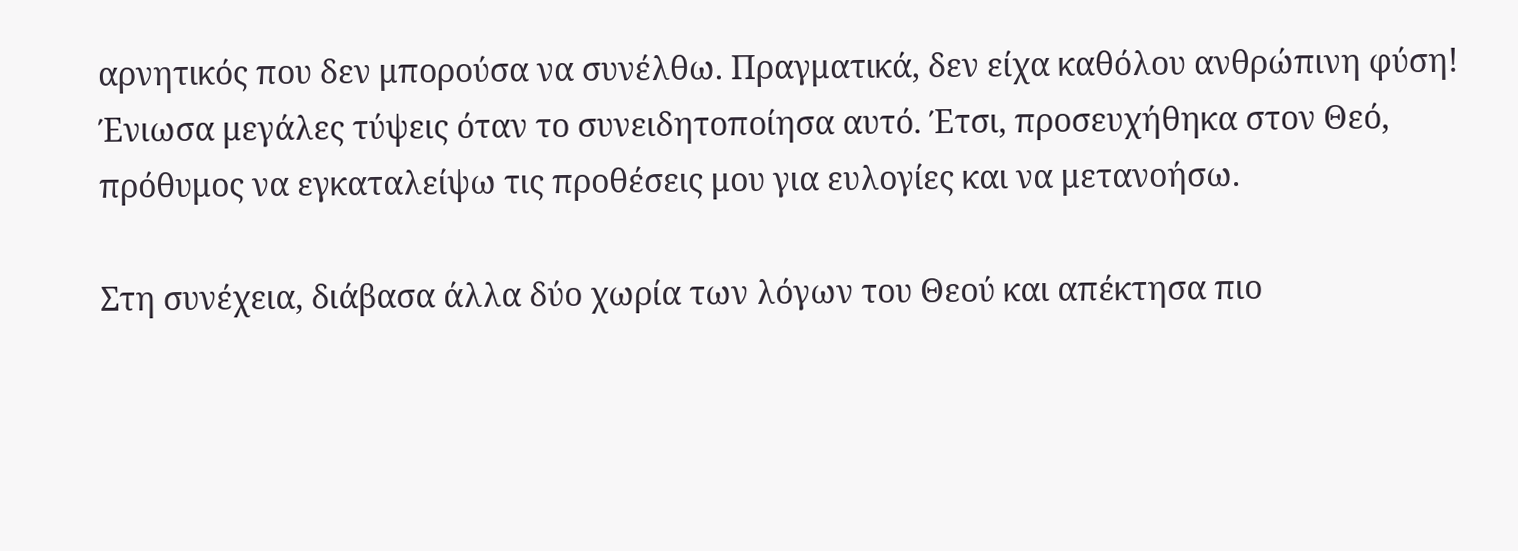αρνητικός που δεν μπορούσα να συνέλθω. Πραγματικά, δεν είχα καθόλου ανθρώπινη φύση! Ένιωσα μεγάλες τύψεις όταν το συνειδητοποίησα αυτό. Έτσι, προσευχήθηκα στον Θεό, πρόθυμος να εγκαταλείψω τις προθέσεις μου για ευλογίες και να μετανοήσω.

Στη συνέχεια, διάβασα άλλα δύο χωρία των λόγων του Θεού και απέκτησα πιο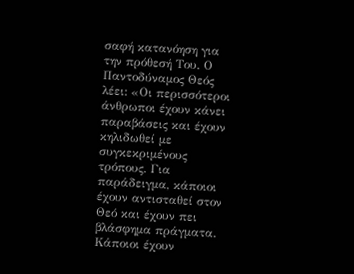σαφή κατανόηση για την πρόθεσή Του. Ο Παντοδύναμος Θεός λέει: «Οι περισσότεροι άνθρωποι έχουν κάνει παραβάσεις και έχουν κηλιδωθεί με συγκεκριμένους τρόπους. Για παράδειγμα, κάποιοι έχουν αντισταθεί στον Θεό και έχουν πει βλάσφημα πράγματα. Κάποιοι έχουν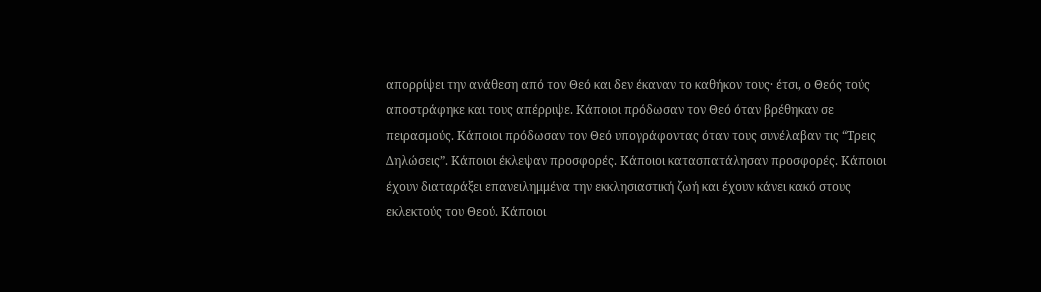απορρίψει την ανάθεση από τον Θεό και δεν έκαναν το καθήκον τους· έτσι, ο Θεός τούς αποστράφηκε και τους απέρριψε. Κάποιοι πρόδωσαν τον Θεό όταν βρέθηκαν σε πειρασμούς. Κάποιοι πρόδωσαν τον Θεό υπογράφοντας όταν τους συνέλαβαν τις “Τρεις Δηλώσεις”. Κάποιοι έκλεψαν προσφορές. Κάποιοι κατασπατάλησαν προσφορές. Κάποιοι έχουν διαταράξει επανειλημμένα την εκκλησιαστική ζωή και έχουν κάνει κακό στους εκλεκτούς του Θεού. Κάποιοι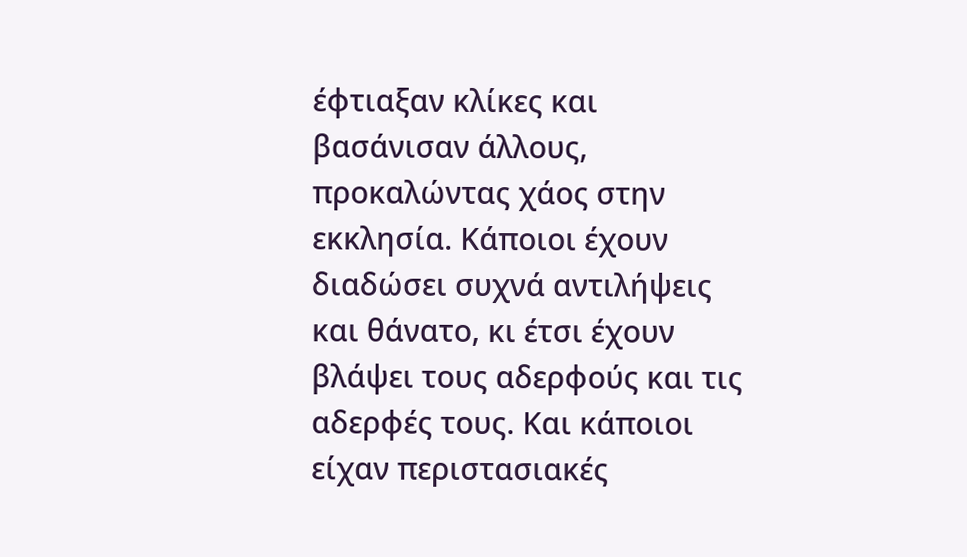έφτιαξαν κλίκες και βασάνισαν άλλους, προκαλώντας χάος στην εκκλησία. Κάποιοι έχουν διαδώσει συχνά αντιλήψεις και θάνατο, κι έτσι έχουν βλάψει τους αδερφούς και τις αδερφές τους. Και κάποιοι είχαν περιστασιακές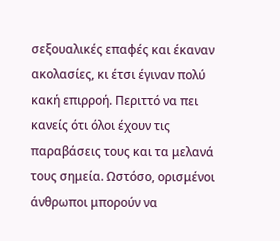σεξουαλικές επαφές και έκαναν ακολασίες, κι έτσι έγιναν πολύ κακή επιρροή. Περιττό να πει κανείς ότι όλοι έχουν τις παραβάσεις τους και τα μελανά τους σημεία. Ωστόσο, ορισμένοι άνθρωποι μπορούν να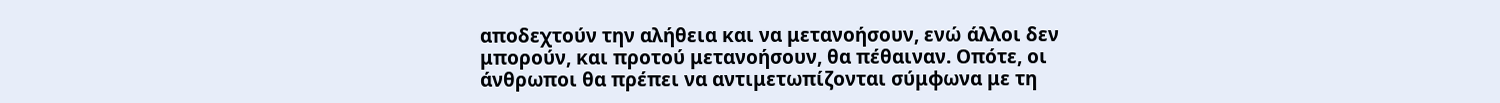αποδεχτούν την αλήθεια και να μετανοήσουν, ενώ άλλοι δεν μπορούν, και προτού μετανοήσουν, θα πέθαιναν. Οπότε, οι άνθρωποι θα πρέπει να αντιμετωπίζονται σύμφωνα με τη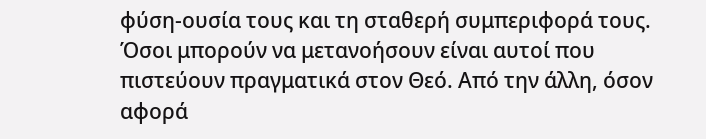φύση-ουσία τους και τη σταθερή συμπεριφορά τους. Όσοι μπορούν να μετανοήσουν είναι αυτοί που πιστεύουν πραγματικά στον Θεό. Από την άλλη, όσον αφορά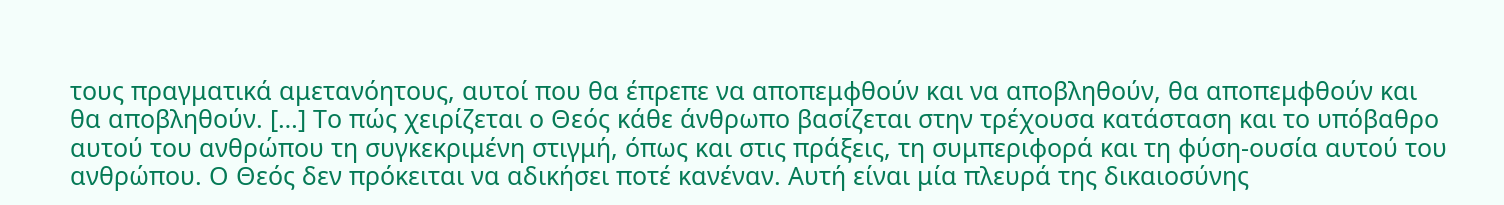τους πραγματικά αμετανόητους, αυτοί που θα έπρεπε να αποπεμφθούν και να αποβληθούν, θα αποπεμφθούν και θα αποβληθούν. […] Το πώς χειρίζεται ο Θεός κάθε άνθρωπο βασίζεται στην τρέχουσα κατάσταση και το υπόβαθρο αυτού του ανθρώπου τη συγκεκριμένη στιγμή, όπως και στις πράξεις, τη συμπεριφορά και τη φύση-ουσία αυτού του ανθρώπου. Ο Θεός δεν πρόκειται να αδικήσει ποτέ κανέναν. Αυτή είναι μία πλευρά της δικαιοσύνης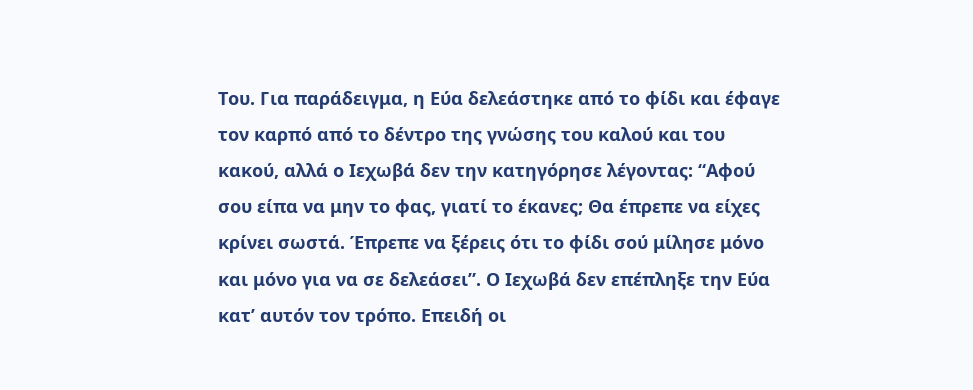Του. Για παράδειγμα, η Εύα δελεάστηκε από το φίδι και έφαγε τον καρπό από το δέντρο της γνώσης του καλού και του κακού, αλλά ο Ιεχωβά δεν την κατηγόρησε λέγοντας: “Αφού σου είπα να μην το φας, γιατί το έκανες; Θα έπρεπε να είχες κρίνει σωστά. Έπρεπε να ξέρεις ότι το φίδι σού μίλησε μόνο και μόνο για να σε δελεάσει”. Ο Ιεχωβά δεν επέπληξε την Εύα κατ’ αυτόν τον τρόπο. Επειδή οι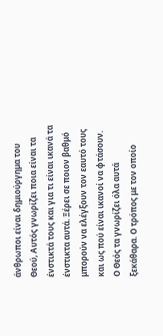άνθρωποι είναι δημιούργημα του Θεού, Αυτός γνωρίζει ποια είναι τα ένστικτά τους και για τι είναι ικανά τα ένστικτα αυτά. Ξέρει σε ποιον βαθμό μπορούν να ελέγξουν τον εαυτό τους και ως πού είναι ικανοί να φτάσουν. Ο Θεός τα γνωρίζει όλα αυτά ξεκάθαρα. Ο τρόπος με τον οποίο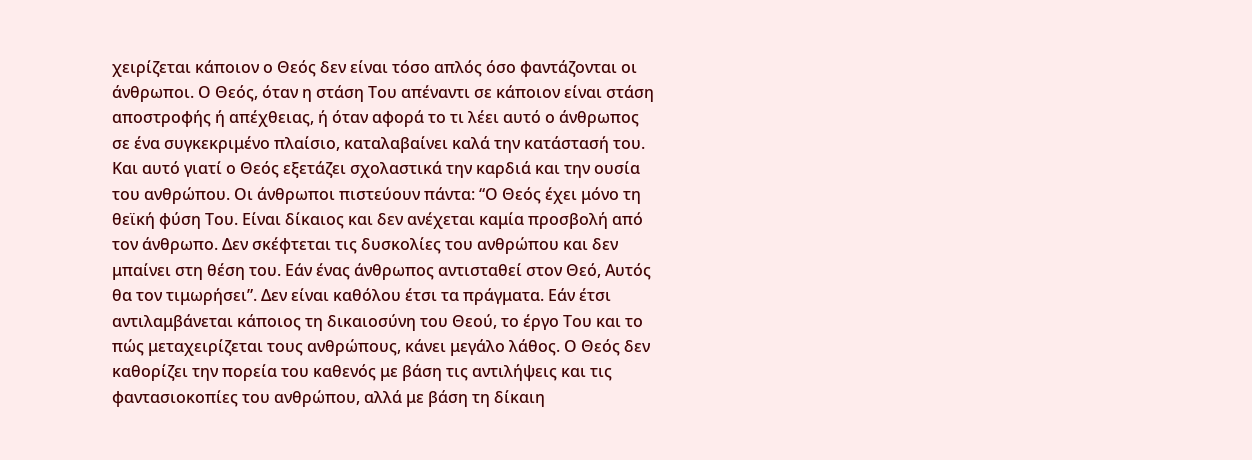χειρίζεται κάποιον ο Θεός δεν είναι τόσο απλός όσο φαντάζονται οι άνθρωποι. Ο Θεός, όταν η στάση Του απέναντι σε κάποιον είναι στάση αποστροφής ή απέχθειας, ή όταν αφορά το τι λέει αυτό ο άνθρωπος σε ένα συγκεκριμένο πλαίσιο, καταλαβαίνει καλά την κατάστασή του. Και αυτό γιατί ο Θεός εξετάζει σχολαστικά την καρδιά και την ουσία του ανθρώπου. Οι άνθρωποι πιστεύουν πάντα: “Ο Θεός έχει μόνο τη θεϊκή φύση Του. Είναι δίκαιος και δεν ανέχεται καμία προσβολή από τον άνθρωπο. Δεν σκέφτεται τις δυσκολίες του ανθρώπου και δεν μπαίνει στη θέση του. Εάν ένας άνθρωπος αντισταθεί στον Θεό, Αυτός θα τον τιμωρήσει”. Δεν είναι καθόλου έτσι τα πράγματα. Εάν έτσι αντιλαμβάνεται κάποιος τη δικαιοσύνη του Θεού, το έργο Του και το πώς μεταχειρίζεται τους ανθρώπους, κάνει μεγάλο λάθος. Ο Θεός δεν καθορίζει την πορεία του καθενός με βάση τις αντιλήψεις και τις φαντασιοκοπίες του ανθρώπου, αλλά με βάση τη δίκαιη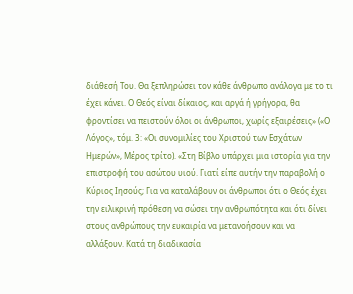διάθεσή Του. Θα ξεπληρώσει τον κάθε άνθρωπο ανάλογα με το τι έχει κάνει. Ο Θεός είναι δίκαιος, και αργά ή γρήγορα, θα φροντίσει να πειστούν όλοι οι άνθρωποι, χωρίς εξαιρέσεις» («Ο Λόγος», τόμ. 3: «Οι συνομιλίες του Χριστού των Εσχάτων Ημερών», Μέρος τρίτο). «Στη Βίβλο υπάρχει μια ιστορία για την επιστροφή του ασώτου υιού. Γιατί είπε αυτήν την παραβολή ο Κύριος Ιησούς; Για να καταλάβουν οι άνθρωποι ότι ο Θεός έχει την ειλικρινή πρόθεση να σώσει την ανθρωπότητα και ότι δίνει στους ανθρώπους την ευκαιρία να μετανοήσουν και να αλλάξουν. Κατά τη διαδικασία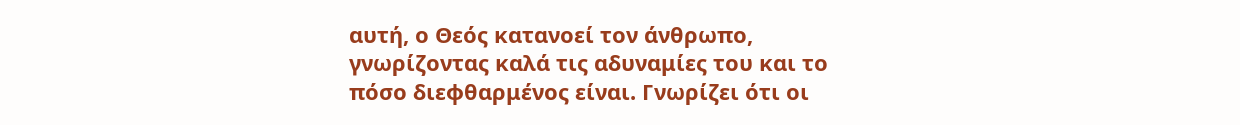αυτή, ο Θεός κατανοεί τον άνθρωπο, γνωρίζοντας καλά τις αδυναμίες του και το πόσο διεφθαρμένος είναι. Γνωρίζει ότι οι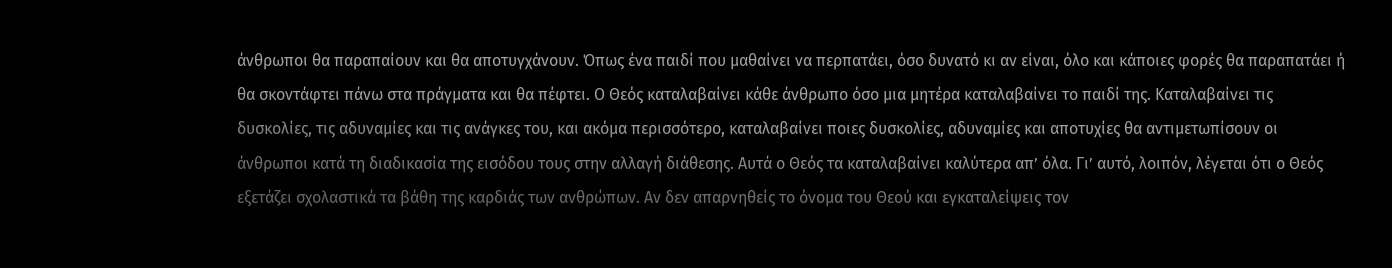άνθρωποι θα παραπαίουν και θα αποτυγχάνουν. Όπως ένα παιδί που μαθαίνει να περπατάει, όσο δυνατό κι αν είναι, όλο και κάποιες φορές θα παραπατάει ή θα σκοντάφτει πάνω στα πράγματα και θα πέφτει. Ο Θεός καταλαβαίνει κάθε άνθρωπο όσο μια μητέρα καταλαβαίνει το παιδί της. Καταλαβαίνει τις δυσκολίες, τις αδυναμίες και τις ανάγκες του, και ακόμα περισσότερο, καταλαβαίνει ποιες δυσκολίες, αδυναμίες και αποτυχίες θα αντιμετωπίσουν οι άνθρωποι κατά τη διαδικασία της εισόδου τους στην αλλαγή διάθεσης. Αυτά ο Θεός τα καταλαβαίνει καλύτερα απ’ όλα. Γι’ αυτό, λοιπόν, λέγεται ότι ο Θεός εξετάζει σχολαστικά τα βάθη της καρδιάς των ανθρώπων. Αν δεν απαρνηθείς το όνομα του Θεού και εγκαταλείψεις τον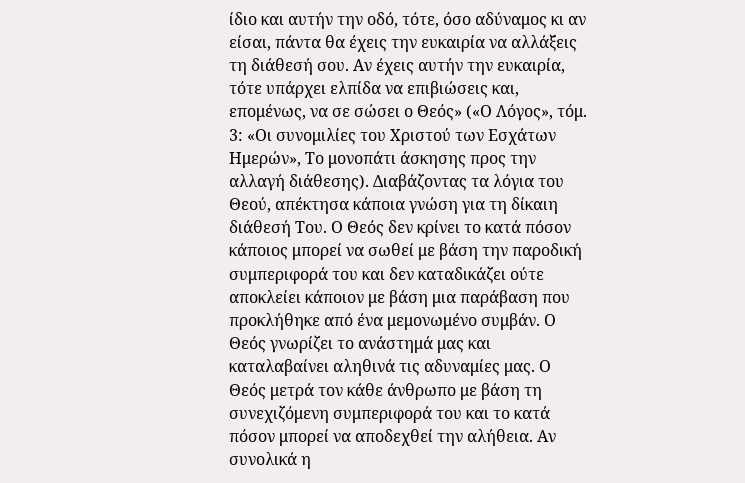ίδιο και αυτήν την οδό, τότε, όσο αδύναμος κι αν είσαι, πάντα θα έχεις την ευκαιρία να αλλάξεις τη διάθεσή σου. Αν έχεις αυτήν την ευκαιρία, τότε υπάρχει ελπίδα να επιβιώσεις και, επομένως, να σε σώσει ο Θεός» («Ο Λόγος», τόμ. 3: «Οι συνομιλίες του Χριστού των Εσχάτων Ημερών», Το μονοπάτι άσκησης προς την αλλαγή διάθεσης). Διαβάζοντας τα λόγια του Θεού, απέκτησα κάποια γνώση για τη δίκαιη διάθεσή Του. Ο Θεός δεν κρίνει το κατά πόσον κάποιος μπορεί να σωθεί με βάση την παροδική συμπεριφορά του και δεν καταδικάζει ούτε αποκλείει κάποιον με βάση μια παράβαση που προκλήθηκε από ένα μεμονωμένο συμβάν. Ο Θεός γνωρίζει το ανάστημά μας και καταλαβαίνει αληθινά τις αδυναμίες μας. Ο Θεός μετρά τον κάθε άνθρωπο με βάση τη συνεχιζόμενη συμπεριφορά του και το κατά πόσον μπορεί να αποδεχθεί την αλήθεια. Αν συνολικά η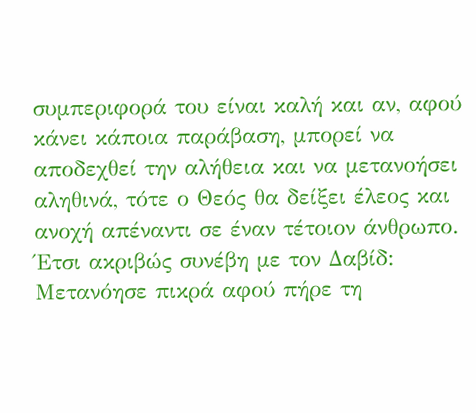συμπεριφορά του είναι καλή και αν, αφού κάνει κάποια παράβαση, μπορεί να αποδεχθεί την αλήθεια και να μετανοήσει αληθινά, τότε ο Θεός θα δείξει έλεος και ανοχή απέναντι σε έναν τέτοιον άνθρωπο. Έτσι ακριβώς συνέβη με τον Δαβίδ: Μετανόησε πικρά αφού πήρε τη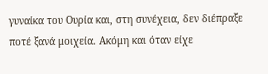γυναίκα του Ουρία και, στη συνέχεια, δεν διέπραξε ποτέ ξανά μοιχεία. Ακόμη και όταν είχε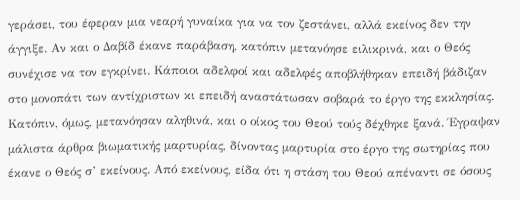γεράσει, του έφεραν μια νεαρή γυναίκα για να τον ζεστάνει, αλλά εκείνος δεν την άγγιξε. Αν και ο Δαβίδ έκανε παράβαση, κατόπιν μετανόησε ειλικρινά, και ο Θεός συνέχισε να τον εγκρίνει. Κάποιοι αδελφοί και αδελφές αποβλήθηκαν επειδή βάδιζαν στο μονοπάτι των αντίχριστων κι επειδή αναστάτωσαν σοβαρά το έργο της εκκλησίας. Κατόπιν, όμως, μετανόησαν αληθινά, και ο οίκος του Θεού τούς δέχθηκε ξανά. Έγραψαν μάλιστα άρθρα βιωματικής μαρτυρίας, δίνοντας μαρτυρία στο έργο της σωτηρίας που έκανε ο Θεός σ’ εκείνους. Από εκείνους, είδα ότι η στάση του Θεού απέναντι σε όσους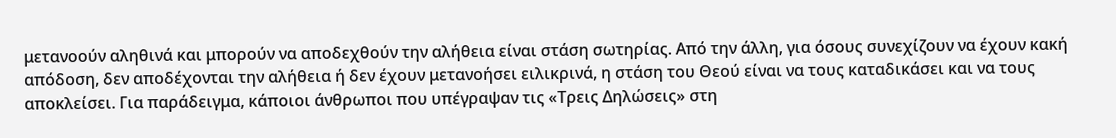μετανοούν αληθινά και μπορούν να αποδεχθούν την αλήθεια είναι στάση σωτηρίας. Από την άλλη, για όσους συνεχίζουν να έχουν κακή απόδοση, δεν αποδέχονται την αλήθεια ή δεν έχουν μετανοήσει ειλικρινά, η στάση του Θεού είναι να τους καταδικάσει και να τους αποκλείσει. Για παράδειγμα, κάποιοι άνθρωποι που υπέγραψαν τις «Τρεις Δηλώσεις» στη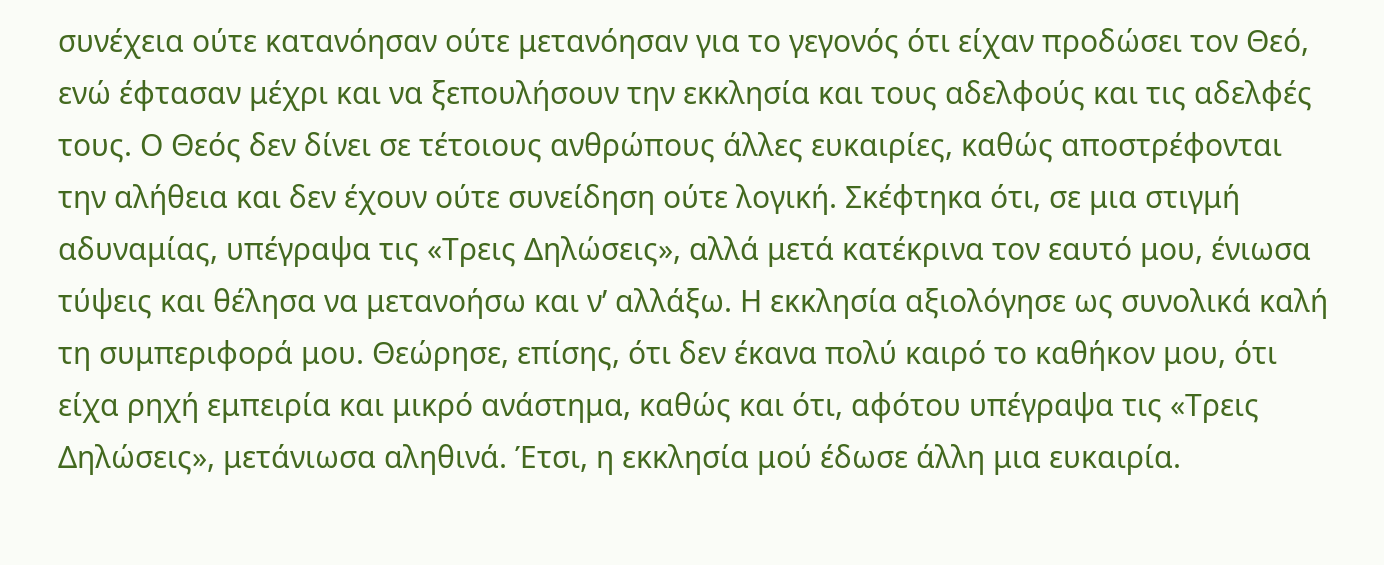συνέχεια ούτε κατανόησαν ούτε μετανόησαν για το γεγονός ότι είχαν προδώσει τον Θεό, ενώ έφτασαν μέχρι και να ξεπουλήσουν την εκκλησία και τους αδελφούς και τις αδελφές τους. Ο Θεός δεν δίνει σε τέτοιους ανθρώπους άλλες ευκαιρίες, καθώς αποστρέφονται την αλήθεια και δεν έχουν ούτε συνείδηση ούτε λογική. Σκέφτηκα ότι, σε μια στιγμή αδυναμίας, υπέγραψα τις «Τρεις Δηλώσεις», αλλά μετά κατέκρινα τον εαυτό μου, ένιωσα τύψεις και θέλησα να μετανοήσω και ν’ αλλάξω. Η εκκλησία αξιολόγησε ως συνολικά καλή τη συμπεριφορά μου. Θεώρησε, επίσης, ότι δεν έκανα πολύ καιρό το καθήκον μου, ότι είχα ρηχή εμπειρία και μικρό ανάστημα, καθώς και ότι, αφότου υπέγραψα τις «Τρεις Δηλώσεις», μετάνιωσα αληθινά. Έτσι, η εκκλησία μού έδωσε άλλη μια ευκαιρία.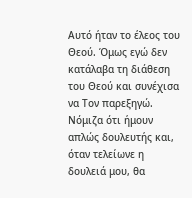Αυτό ήταν το έλεος του Θεού. Όμως εγώ δεν κατάλαβα τη διάθεση του Θεού και συνέχισα να Τον παρεξηγώ. Νόμιζα ότι ήμουν απλώς δουλευτής και, όταν τελείωνε η δουλειά μου, θα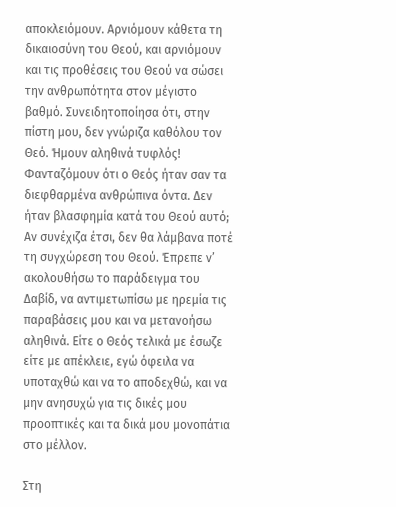αποκλειόμουν. Αρνιόμουν κάθετα τη δικαιοσύνη του Θεού, και αρνιόμουν και τις προθέσεις του Θεού να σώσει την ανθρωπότητα στον μέγιστο βαθμό. Συνειδητοποίησα ότι, στην πίστη μου, δεν γνώριζα καθόλου τον Θεό. Ήμουν αληθινά τυφλός! Φανταζόμουν ότι ο Θεός ήταν σαν τα διεφθαρμένα ανθρώπινα όντα. Δεν ήταν βλασφημία κατά του Θεού αυτό; Αν συνέχιζα έτσι, δεν θα λάμβανα ποτέ τη συγχώρεση του Θεού. Έπρεπε ν’ ακολουθήσω το παράδειγμα του Δαβίδ, να αντιμετωπίσω με ηρεμία τις παραβάσεις μου και να μετανοήσω αληθινά. Είτε ο Θεός τελικά με έσωζε είτε με απέκλειε, εγώ όφειλα να υποταχθώ και να το αποδεχθώ, και να μην ανησυχώ για τις δικές μου προοπτικές και τα δικά μου μονοπάτια στο μέλλον.

Στη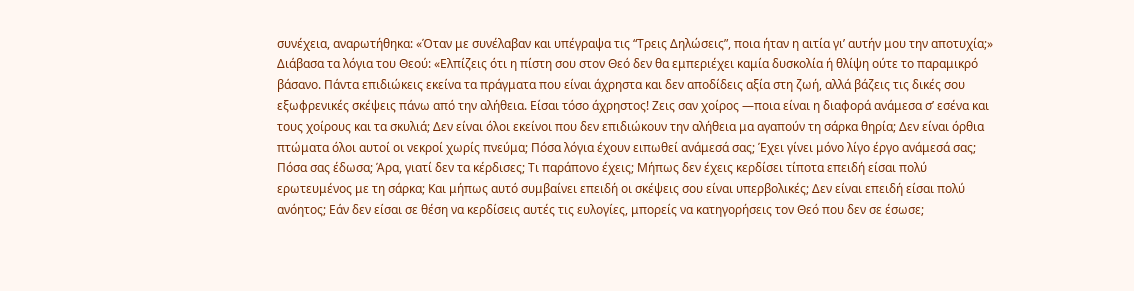συνέχεια, αναρωτήθηκα: «Όταν με συνέλαβαν και υπέγραψα τις “Τρεις Δηλώσεις”, ποια ήταν η αιτία γι’ αυτήν μου την αποτυχία;» Διάβασα τα λόγια του Θεού: «Ελπίζεις ότι η πίστη σου στον Θεό δεν θα εμπεριέχει καμία δυσκολία ή θλίψη ούτε το παραμικρό βάσανο. Πάντα επιδιώκεις εκείνα τα πράγματα που είναι άχρηστα και δεν αποδίδεις αξία στη ζωή, αλλά βάζεις τις δικές σου εξωφρενικές σκέψεις πάνω από την αλήθεια. Είσαι τόσο άχρηστος! Ζεις σαν χοίρος —ποια είναι η διαφορά ανάμεσα σ’ εσένα και τους χοίρους και τα σκυλιά; Δεν είναι όλοι εκείνοι που δεν επιδιώκουν την αλήθεια μα αγαπούν τη σάρκα θηρία; Δεν είναι όρθια πτώματα όλοι αυτοί οι νεκροί χωρίς πνεύμα; Πόσα λόγια έχουν ειπωθεί ανάμεσά σας; Έχει γίνει μόνο λίγο έργο ανάμεσά σας; Πόσα σας έδωσα; Άρα, γιατί δεν τα κέρδισες; Τι παράπονο έχεις; Μήπως δεν έχεις κερδίσει τίποτα επειδή είσαι πολύ ερωτευμένος με τη σάρκα; Και μήπως αυτό συμβαίνει επειδή οι σκέψεις σου είναι υπερβολικές; Δεν είναι επειδή είσαι πολύ ανόητος; Εάν δεν είσαι σε θέση να κερδίσεις αυτές τις ευλογίες, μπορείς να κατηγορήσεις τον Θεό που δεν σε έσωσε;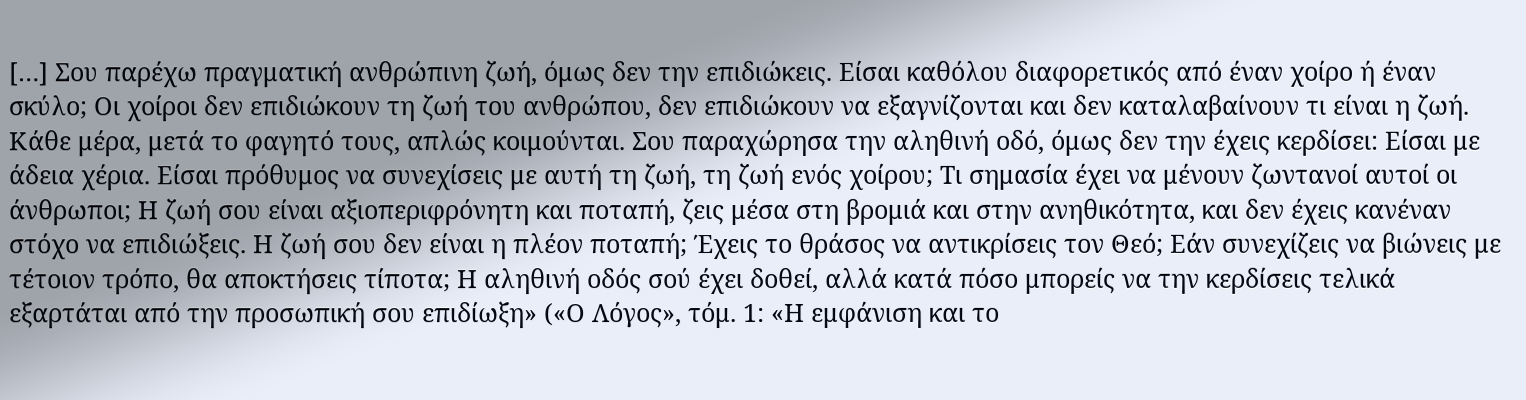[…] Σου παρέχω πραγματική ανθρώπινη ζωή, όμως δεν την επιδιώκεις. Είσαι καθόλου διαφορετικός από έναν χοίρο ή έναν σκύλο; Οι χοίροι δεν επιδιώκουν τη ζωή του ανθρώπου, δεν επιδιώκουν να εξαγνίζονται και δεν καταλαβαίνουν τι είναι η ζωή. Κάθε μέρα, μετά το φαγητό τους, απλώς κοιμούνται. Σου παραχώρησα την αληθινή οδό, όμως δεν την έχεις κερδίσει: Είσαι με άδεια χέρια. Είσαι πρόθυμος να συνεχίσεις με αυτή τη ζωή, τη ζωή ενός χοίρου; Τι σημασία έχει να μένουν ζωντανοί αυτοί οι άνθρωποι; Η ζωή σου είναι αξιοπεριφρόνητη και ποταπή, ζεις μέσα στη βρομιά και στην ανηθικότητα, και δεν έχεις κανέναν στόχο να επιδιώξεις. Η ζωή σου δεν είναι η πλέον ποταπή; Έχεις το θράσος να αντικρίσεις τον Θεό; Εάν συνεχίζεις να βιώνεις με τέτοιον τρόπο, θα αποκτήσεις τίποτα; Η αληθινή οδός σού έχει δοθεί, αλλά κατά πόσο μπορείς να την κερδίσεις τελικά εξαρτάται από την προσωπική σου επιδίωξη» («Ο Λόγος», τόμ. 1: «Η εμφάνιση και το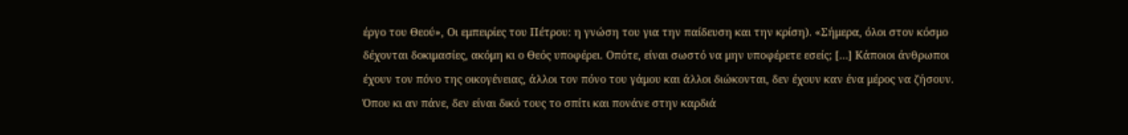έργο του Θεού», Οι εμπειρίες του Πέτρου: η γνώση του για την παίδευση και την κρίση). «Σήμερα, όλοι στον κόσμο δέχονται δοκιμασίες, ακόμη κι ο Θεός υποφέρει. Οπότε, είναι σωστό να μην υποφέρετε εσείς; […] Κάποιοι άνθρωποι έχουν τον πόνο της οικογένειας, άλλοι τον πόνο του γάμου και άλλοι διώκονται, δεν έχουν καν ένα μέρος να ζήσουν. Όπου κι αν πάνε, δεν είναι δικό τους το σπίτι και πονάνε στην καρδιά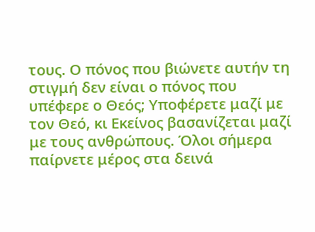τους. Ο πόνος που βιώνετε αυτήν τη στιγμή δεν είναι ο πόνος που υπέφερε ο Θεός; Υποφέρετε μαζί με τον Θεό, κι Εκείνος βασανίζεται μαζί με τους ανθρώπους. Όλοι σήμερα παίρνετε μέρος στα δεινά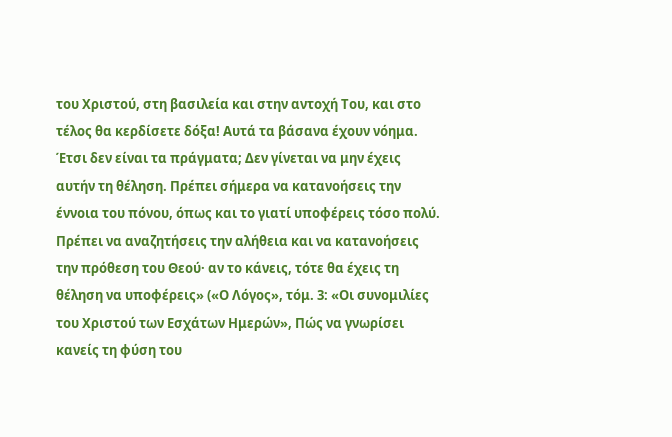του Χριστού, στη βασιλεία και στην αντοχή Του, και στο τέλος θα κερδίσετε δόξα! Αυτά τα βάσανα έχουν νόημα. Έτσι δεν είναι τα πράγματα; Δεν γίνεται να μην έχεις αυτήν τη θέληση. Πρέπει σήμερα να κατανοήσεις την έννοια του πόνου, όπως και το γιατί υποφέρεις τόσο πολύ. Πρέπει να αναζητήσεις την αλήθεια και να κατανοήσεις την πρόθεση του Θεού· αν το κάνεις, τότε θα έχεις τη θέληση να υποφέρεις» («Ο Λόγος», τόμ. 3: «Οι συνομιλίες του Χριστού των Εσχάτων Ημερών», Πώς να γνωρίσει κανείς τη φύση του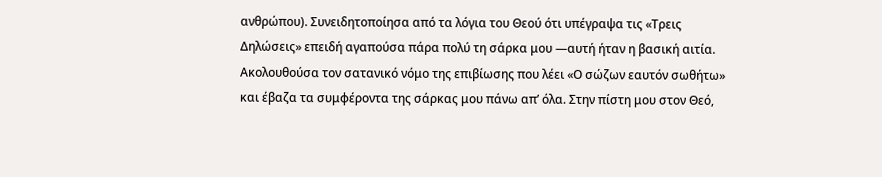ανθρώπου). Συνειδητοποίησα από τα λόγια του Θεού ότι υπέγραψα τις «Τρεις Δηλώσεις» επειδή αγαπούσα πάρα πολύ τη σάρκα μου —αυτή ήταν η βασική αιτία. Ακολουθούσα τον σατανικό νόμο της επιβίωσης που λέει «Ο σώζων εαυτόν σωθήτω» και έβαζα τα συμφέροντα της σάρκας μου πάνω απ’ όλα. Στην πίστη μου στον Θεό,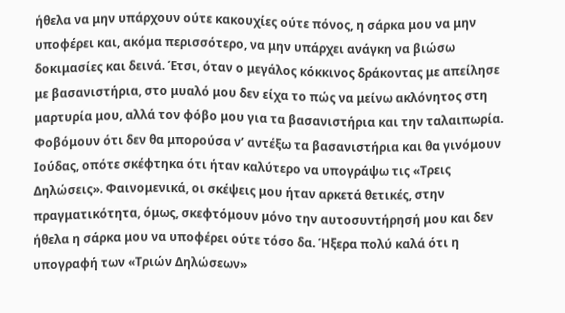ήθελα να μην υπάρχουν ούτε κακουχίες ούτε πόνος, η σάρκα μου να μην υποφέρει και, ακόμα περισσότερο, να μην υπάρχει ανάγκη να βιώσω δοκιμασίες και δεινά. Έτσι, όταν ο μεγάλος κόκκινος δράκοντας με απείλησε με βασανιστήρια, στο μυαλό μου δεν είχα το πώς να μείνω ακλόνητος στη μαρτυρία μου, αλλά τον φόβο μου για τα βασανιστήρια και την ταλαιπωρία. Φοβόμουν ότι δεν θα μπορούσα ν’ αντέξω τα βασανιστήρια και θα γινόμουν Ιούδας, οπότε σκέφτηκα ότι ήταν καλύτερο να υπογράψω τις «Τρεις Δηλώσεις». Φαινομενικά, οι σκέψεις μου ήταν αρκετά θετικές, στην πραγματικότητα, όμως, σκεφτόμουν μόνο την αυτοσυντήρησή μου και δεν ήθελα η σάρκα μου να υποφέρει ούτε τόσο δα. Ήξερα πολύ καλά ότι η υπογραφή των «Τριών Δηλώσεων»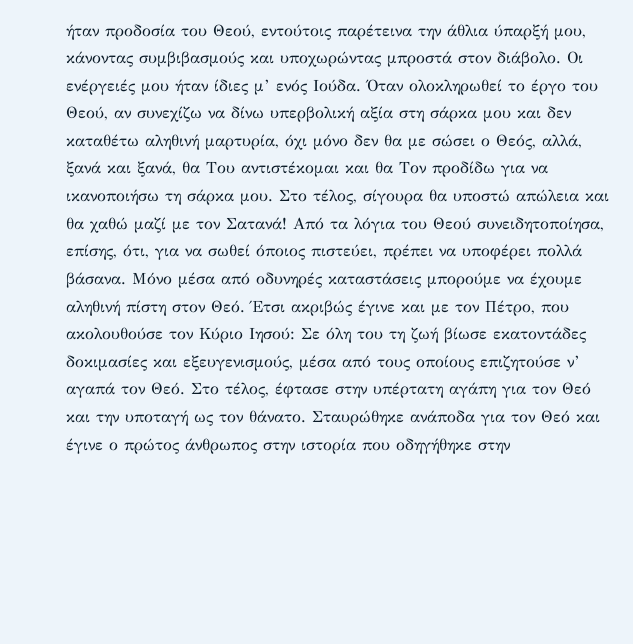ήταν προδοσία του Θεού, εντούτοις παρέτεινα την άθλια ύπαρξή μου, κάνοντας συμβιβασμούς και υποχωρώντας μπροστά στον διάβολο. Οι ενέργειές μου ήταν ίδιες μ’ ενός Ιούδα. Όταν ολοκληρωθεί το έργο του Θεού, αν συνεχίζω να δίνω υπερβολική αξία στη σάρκα μου και δεν καταθέτω αληθινή μαρτυρία, όχι μόνο δεν θα με σώσει ο Θεός, αλλά, ξανά και ξανά, θα Του αντιστέκομαι και θα Τον προδίδω για να ικανοποιήσω τη σάρκα μου. Στο τέλος, σίγουρα θα υποστώ απώλεια και θα χαθώ μαζί με τον Σατανά! Από τα λόγια του Θεού συνειδητοποίησα, επίσης, ότι, για να σωθεί όποιος πιστεύει, πρέπει να υποφέρει πολλά βάσανα. Μόνο μέσα από οδυνηρές καταστάσεις μπορούμε να έχουμε αληθινή πίστη στον Θεό. Έτσι ακριβώς έγινε και με τον Πέτρο, που ακολουθούσε τον Κύριο Ιησού: Σε όλη του τη ζωή βίωσε εκατοντάδες δοκιμασίες και εξευγενισμούς, μέσα από τους οποίους επιζητούσε ν’ αγαπά τον Θεό. Στο τέλος, έφτασε στην υπέρτατη αγάπη για τον Θεό και την υποταγή ως τον θάνατο. Σταυρώθηκε ανάποδα για τον Θεό και έγινε ο πρώτος άνθρωπος στην ιστορία που οδηγήθηκε στην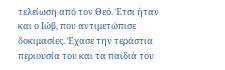τελείωση από τον Θεό. Έτσι ήταν και ο Ιώβ, που αντιμετώπισε δοκιμασίες. Έχασε την τεράστια περιουσία του και τα παιδιά του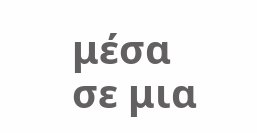μέσα σε μια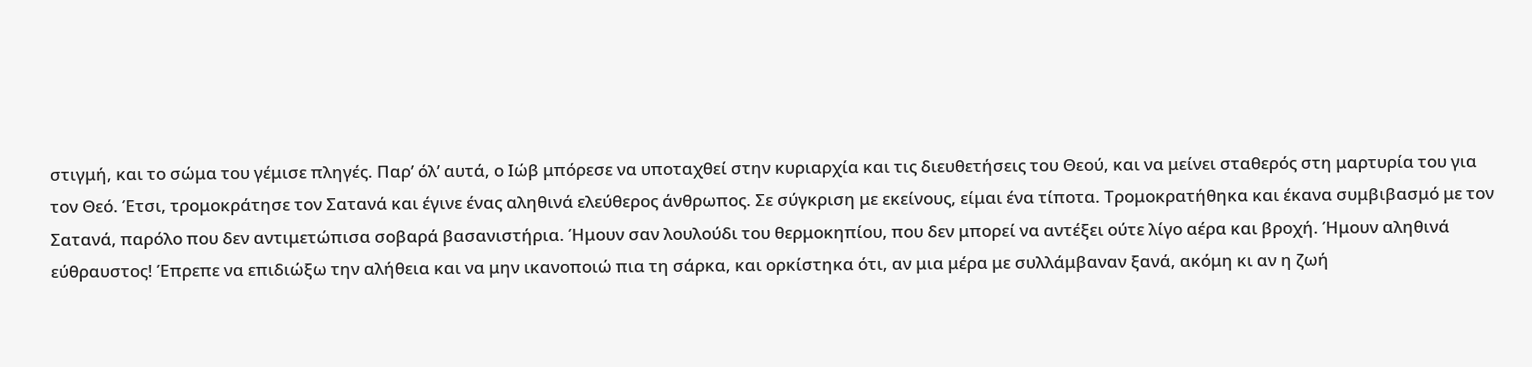στιγμή, και το σώμα του γέμισε πληγές. Παρ’ όλ’ αυτά, ο Ιώβ μπόρεσε να υποταχθεί στην κυριαρχία και τις διευθετήσεις του Θεού, και να μείνει σταθερός στη μαρτυρία του για τον Θεό. Έτσι, τρομοκράτησε τον Σατανά και έγινε ένας αληθινά ελεύθερος άνθρωπος. Σε σύγκριση με εκείνους, είμαι ένα τίποτα. Τρομοκρατήθηκα και έκανα συμβιβασμό με τον Σατανά, παρόλο που δεν αντιμετώπισα σοβαρά βασανιστήρια. Ήμουν σαν λουλούδι του θερμοκηπίου, που δεν μπορεί να αντέξει ούτε λίγο αέρα και βροχή. Ήμουν αληθινά εύθραυστος! Έπρεπε να επιδιώξω την αλήθεια και να μην ικανοποιώ πια τη σάρκα, και ορκίστηκα ότι, αν μια μέρα με συλλάμβαναν ξανά, ακόμη κι αν η ζωή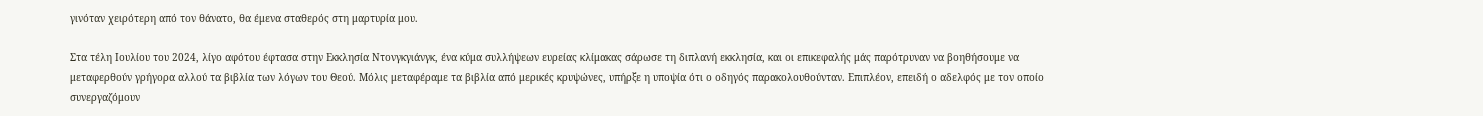γινόταν χειρότερη από τον θάνατο, θα έμενα σταθερός στη μαρτυρία μου.

Στα τέλη Ιουλίου του 2024, λίγο αφότου έφτασα στην Εκκλησία Ντονγκγιάνγκ, ένα κύμα συλλήψεων ευρείας κλίμακας σάρωσε τη διπλανή εκκλησία, και οι επικεφαλής μάς παρότρυναν να βοηθήσουμε να μεταφερθούν γρήγορα αλλού τα βιβλία των λόγων του Θεού. Μόλις μεταφέραμε τα βιβλία από μερικές κρυψώνες, υπήρξε η υποψία ότι ο οδηγός παρακολουθούνταν. Επιπλέον, επειδή ο αδελφός με τον οποίο συνεργαζόμουν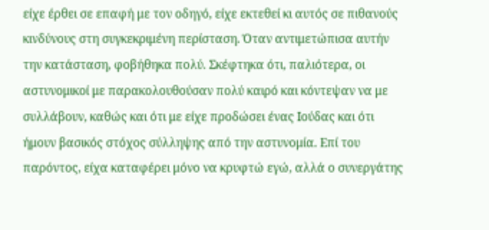είχε έρθει σε επαφή με τον οδηγό, είχε εκτεθεί κι αυτός σε πιθανούς κινδύνους στη συγκεκριμένη περίσταση. Όταν αντιμετώπισα αυτήν την κατάσταση, φοβήθηκα πολύ. Σκέφτηκα ότι, παλιότερα, οι αστυνομικοί με παρακολουθούσαν πολύ καιρό και κόντεψαν να με συλλάβουν, καθώς και ότι με είχε προδώσει ένας Ιούδας και ότι ήμουν βασικός στόχος σύλληψης από την αστυνομία. Επί του παρόντος, είχα καταφέρει μόνο να κρυφτώ εγώ, αλλά ο συνεργάτης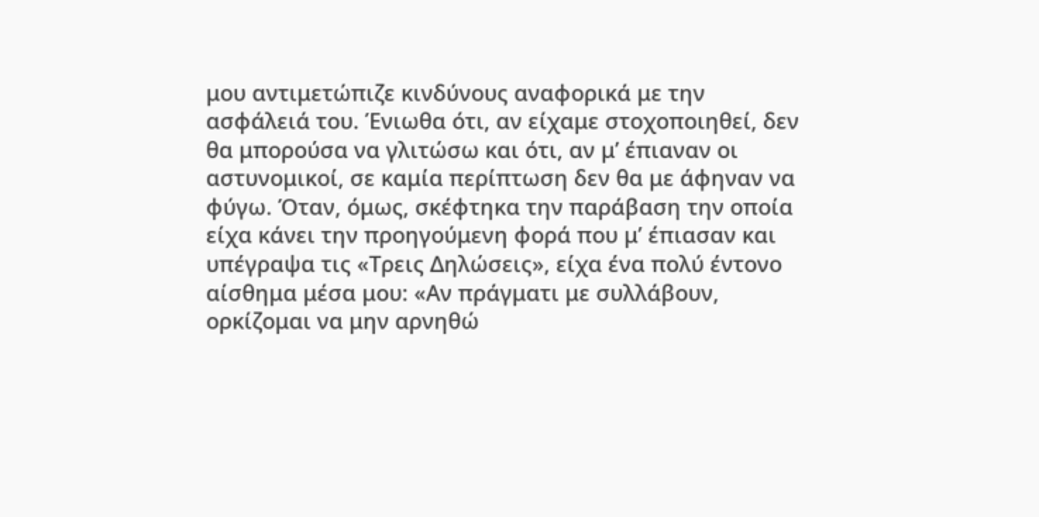μου αντιμετώπιζε κινδύνους αναφορικά με την ασφάλειά του. Ένιωθα ότι, αν είχαμε στοχοποιηθεί, δεν θα μπορούσα να γλιτώσω και ότι, αν μ’ έπιαναν οι αστυνομικοί, σε καμία περίπτωση δεν θα με άφηναν να φύγω. Όταν, όμως, σκέφτηκα την παράβαση την οποία είχα κάνει την προηγούμενη φορά που μ’ έπιασαν και υπέγραψα τις «Τρεις Δηλώσεις», είχα ένα πολύ έντονο αίσθημα μέσα μου: «Αν πράγματι με συλλάβουν, ορκίζομαι να μην αρνηθώ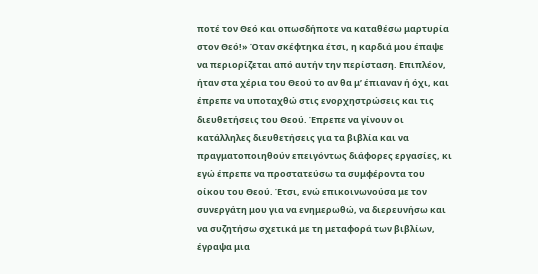ποτέ τον Θεό και οπωσδήποτε να καταθέσω μαρτυρία στον Θεό!» Όταν σκέφτηκα έτσι, η καρδιά μου έπαψε να περιορίζεται από αυτήν την περίσταση. Επιπλέον, ήταν στα χέρια του Θεού το αν θα μ’ έπιαναν ή όχι, και έπρεπε να υποταχθώ στις ενορχηστρώσεις και τις διευθετήσεις του Θεού. Έπρεπε να γίνουν οι κατάλληλες διευθετήσεις για τα βιβλία και να πραγματοποιηθούν επειγόντως διάφορες εργασίες, κι εγώ έπρεπε να προστατεύσω τα συμφέροντα του οίκου του Θεού. Έτσι, ενώ επικοινωνούσα με τον συνεργάτη μου για να ενημερωθώ, να διερευνήσω και να συζητήσω σχετικά με τη μεταφορά των βιβλίων, έγραψα μια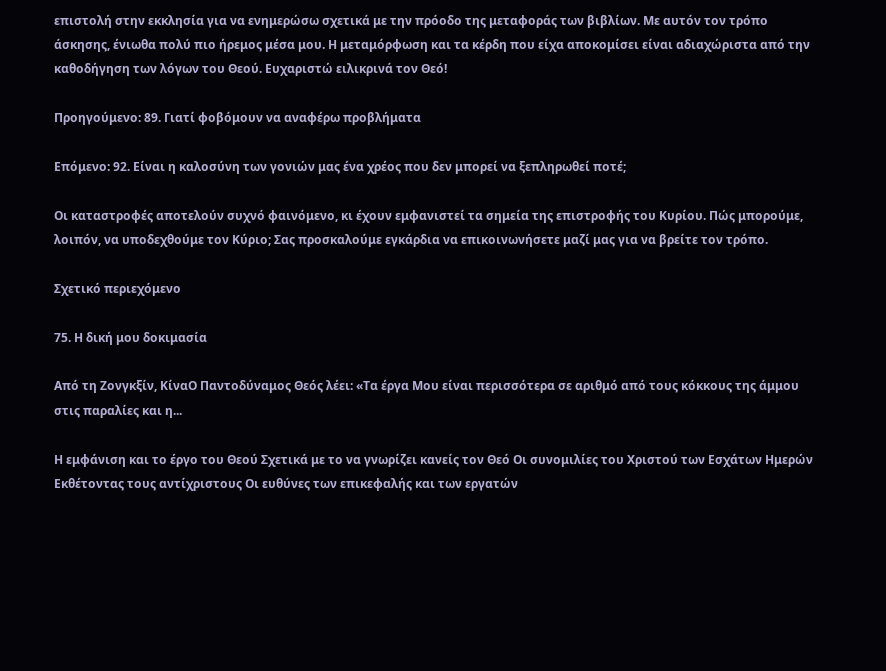επιστολή στην εκκλησία για να ενημερώσω σχετικά με την πρόοδο της μεταφοράς των βιβλίων. Με αυτόν τον τρόπο άσκησης, ένιωθα πολύ πιο ήρεμος μέσα μου. Η μεταμόρφωση και τα κέρδη που είχα αποκομίσει είναι αδιαχώριστα από την καθοδήγηση των λόγων του Θεού. Ευχαριστώ ειλικρινά τον Θεό!

Προηγούμενο: 89. Γιατί φοβόμουν να αναφέρω προβλήματα

Επόμενο: 92. Είναι η καλοσύνη των γονιών μας ένα χρέος που δεν μπορεί να ξεπληρωθεί ποτέ;

Οι καταστροφές αποτελούν συχνό φαινόμενο, κι έχουν εμφανιστεί τα σημεία της επιστροφής του Κυρίου. Πώς μπορούμε, λοιπόν, να υποδεχθούμε τον Κύριο; Σας προσκαλούμε εγκάρδια να επικοινωνήσετε μαζί μας για να βρείτε τον τρόπο.

Σχετικό περιεχόμενο

75. Η δική μου δοκιμασία

Από τη Ζονγκξίν, ΚίναΟ Παντοδύναμος Θεός λέει: «Τα έργα Μου είναι περισσότερα σε αριθμό από τους κόκκους της άμμου στις παραλίες και η...

Η εμφάνιση και το έργο του Θεού Σχετικά με το να γνωρίζει κανείς τον Θεό Οι συνομιλίες του Χριστού των Εσχάτων Ημερών Εκθέτοντας τους αντίχριστους Οι ευθύνες των επικεφαλής και των εργατών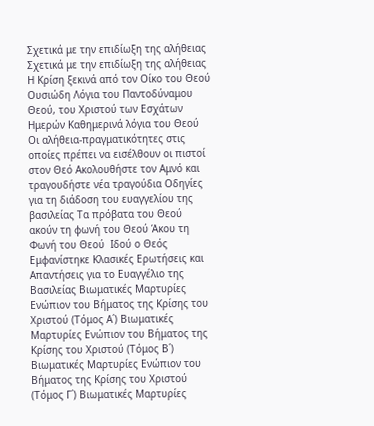Σχετικά με την επιδίωξη της αλήθειας Σχετικά με την επιδίωξη της αλήθειας Η Κρίση ξεκινά από τον Οίκο του Θεού Ουσιώδη Λόγια του Παντοδύναμου Θεού, του Χριστού των Εσχάτων Ημερών Καθημερινά λόγια του Θεού Οι αλήθεια-πραγματικότητες στις οποίες πρέπει να εισέλθουν οι πιστοί στον Θεό Ακολουθήστε τον Αμνό και τραγουδήστε νέα τραγούδια Οδηγίες για τη διάδοση του ευαγγελίου της βασιλείας Τα πρόβατα του Θεού ακούν τη φωνή του Θεού Άκου τη Φωνή του Θεού  Ιδού ο Θεός Εμφανίστηκε Κλασικές Ερωτήσεις και Απαντήσεις για το Ευαγγέλιο της Βασιλείας Βιωματικές Μαρτυρίες Ενώπιον του Βήματος της Κρίσης του Χριστού (Τόμος Α΄) Βιωματικές Μαρτυρίες Ενώπιον του Βήματος της Κρίσης του Χριστού (Τόμος Β΄) Βιωματικές Μαρτυρίες Ενώπιον του Βήματος της Κρίσης του Χριστού (Τόμος Γ΄) Βιωματικές Μαρτυρίες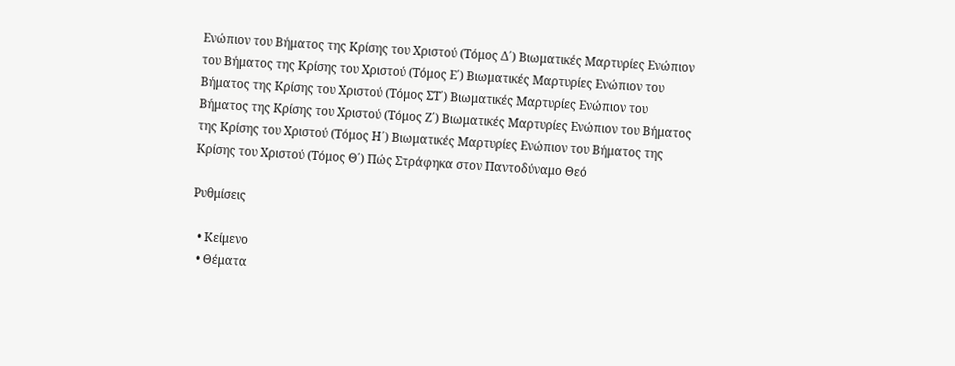Ενώπιον του Βήματος της Κρίσης του Χριστού (Τόμος Δ΄) Βιωματικές Μαρτυρίες Ενώπιον του Βήματος της Κρίσης του Χριστού (Τόμος Ε΄) Βιωματικές Μαρτυρίες Ενώπιον του Βήματος της Κρίσης του Χριστού (Τόμος ΣΤ΄) Βιωματικές Μαρτυρίες Ενώπιον του Βήματος της Κρίσης του Χριστού (Τόμος Ζ΄) Βιωματικές Μαρτυρίες Ενώπιον του Βήματος της Κρίσης του Χριστού (Τόμος Η΄) Βιωματικές Μαρτυρίες Ενώπιον του Βήματος της Κρίσης του Χριστού (Τόμος Θ΄) Πώς Στράφηκα στον Παντοδύναμο Θεό

Ρυθμίσεις

  • Κείμενο
  • Θέματα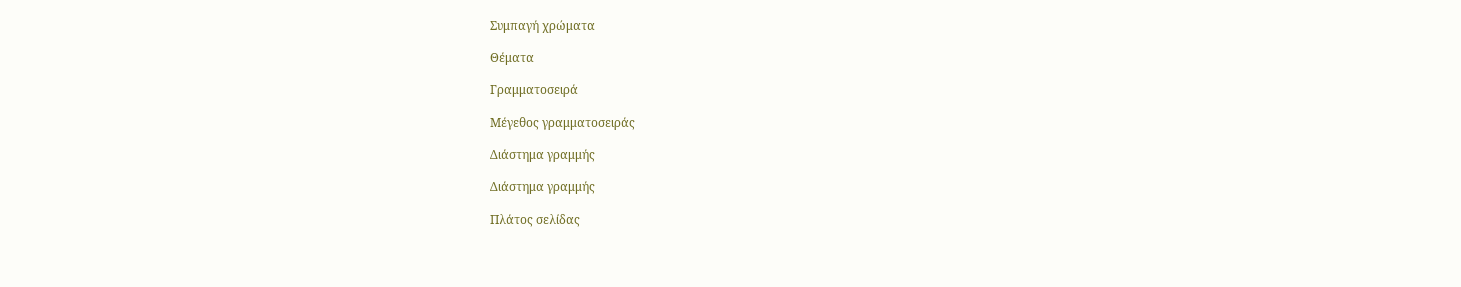Συμπαγή χρώματα

Θέματα

Γραμματοσειρά

Μέγεθος γραμματοσειράς

Διάστημα γραμμής

Διάστημα γραμμής

Πλάτος σελίδας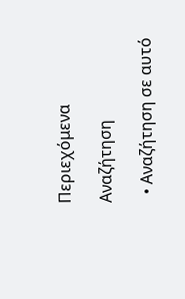Περιεχόμενα

Αναζήτηση

  • Αναζήτηση σε αυτό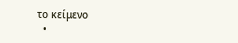το κείμενο
  •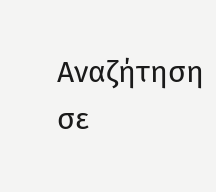Αναζήτηση σε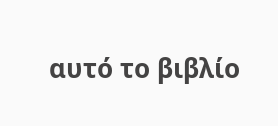αυτό το βιβλίο